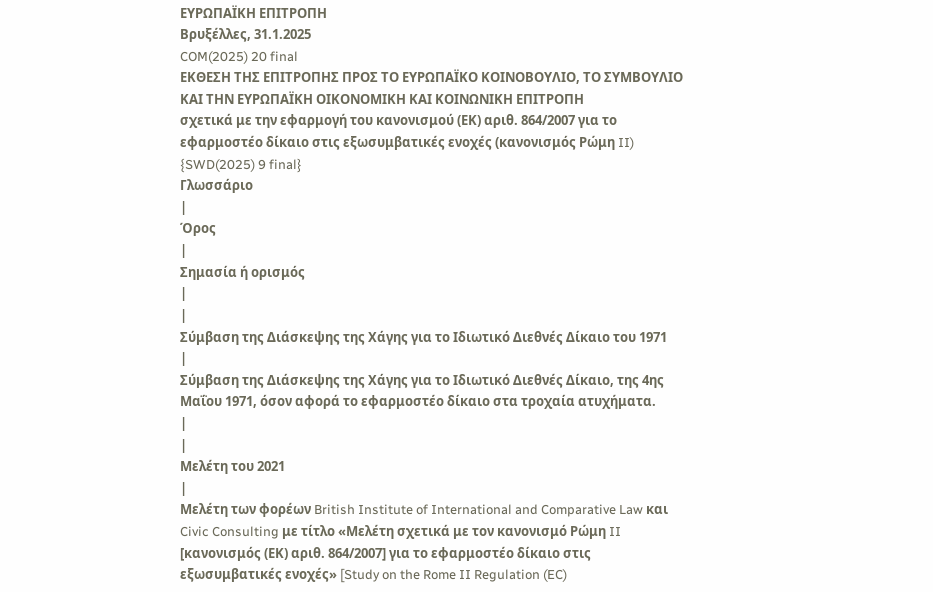ΕΥΡΩΠΑΪΚΗ ΕΠΙΤΡΟΠΗ
Βρυξέλλες, 31.1.2025
COM(2025) 20 final
ΕΚΘΕΣΗ ΤΗΣ ΕΠΙΤΡΟΠΗΣ ΠΡΟΣ ΤΟ ΕΥΡΩΠΑΪΚΟ ΚΟΙΝΟΒΟΥΛΙΟ, ΤΟ ΣΥΜΒΟΥΛΙΟ ΚΑΙ ΤΗΝ ΕΥΡΩΠΑΪΚΗ ΟΙΚΟΝΟΜΙΚΗ ΚΑΙ ΚΟΙΝΩΝΙΚΗ ΕΠΙΤΡΟΠΗ
σχετικά με την εφαρμογή του κανονισμού (ΕΚ) αριθ. 864/2007 για το εφαρμοστέο δίκαιο στις εξωσυμβατικές ενοχές (κανονισμός Ρώμη II)
{SWD(2025) 9 final}
Γλωσσάριο
|
Όρος
|
Σημασία ή ορισμός
|
|
Σύμβαση της Διάσκεψης της Χάγης για το Ιδιωτικό Διεθνές Δίκαιο του 1971
|
Σύμβαση της Διάσκεψης της Χάγης για το Ιδιωτικό Διεθνές Δίκαιο, της 4ης Μαΐου 1971, όσον αφορά το εφαρμοστέο δίκαιο στα τροχαία ατυχήματα.
|
|
Μελέτη του 2021
|
Μελέτη των φορέων British Institute of International and Comparative Law και Civic Consulting με τίτλο «Μελέτη σχετικά με τον κανονισμό Ρώμη II [κανονισμός (ΕΚ) αριθ. 864/2007] για το εφαρμοστέο δίκαιο στις εξωσυμβατικές ενοχές» [Study on the Rome II Regulation (EC)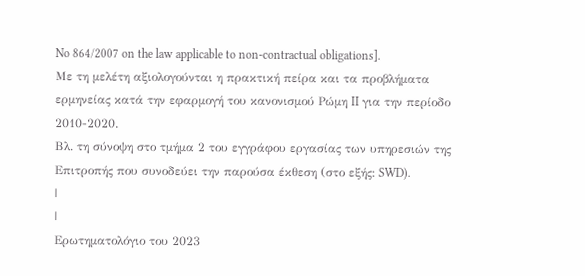No 864/2007 on the law applicable to non-contractual obligations].
Με τη μελέτη αξιολογούνται η πρακτική πείρα και τα προβλήματα ερμηνείας κατά την εφαρμογή του κανονισμού Ρώμη II για την περίοδο 2010-2020.
Βλ. τη σύνοψη στο τμήμα 2 του εγγράφου εργασίας των υπηρεσιών της Επιτροπής που συνοδεύει την παρούσα έκθεση (στο εξής: SWD).
|
|
Ερωτηματολόγιο του 2023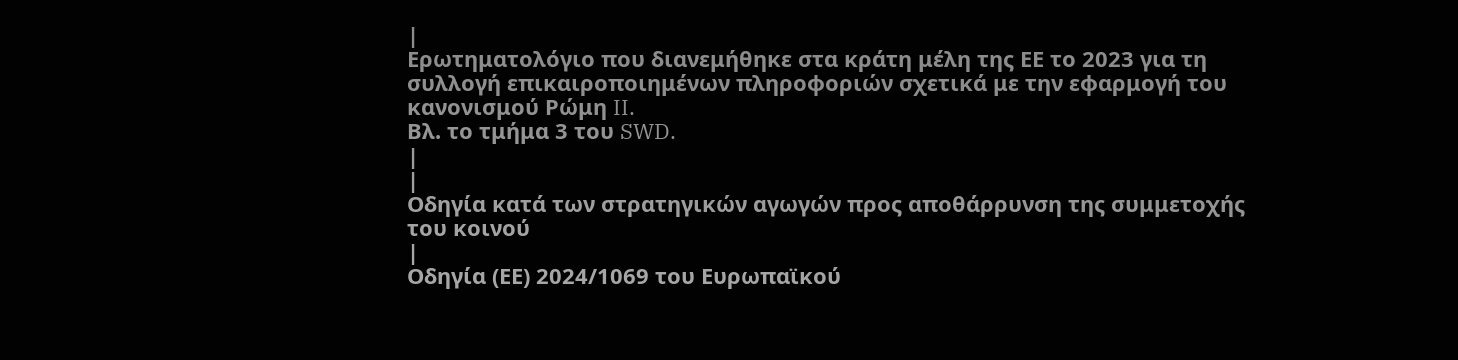|
Ερωτηματολόγιο που διανεμήθηκε στα κράτη μέλη της ΕΕ το 2023 για τη συλλογή επικαιροποιημένων πληροφοριών σχετικά με την εφαρμογή του κανονισμού Ρώμη II.
Βλ. το τμήμα 3 του SWD.
|
|
Οδηγία κατά των στρατηγικών αγωγών προς αποθάρρυνση της συμμετοχής του κοινού
|
Οδηγία (ΕΕ) 2024/1069 του Ευρωπαϊκού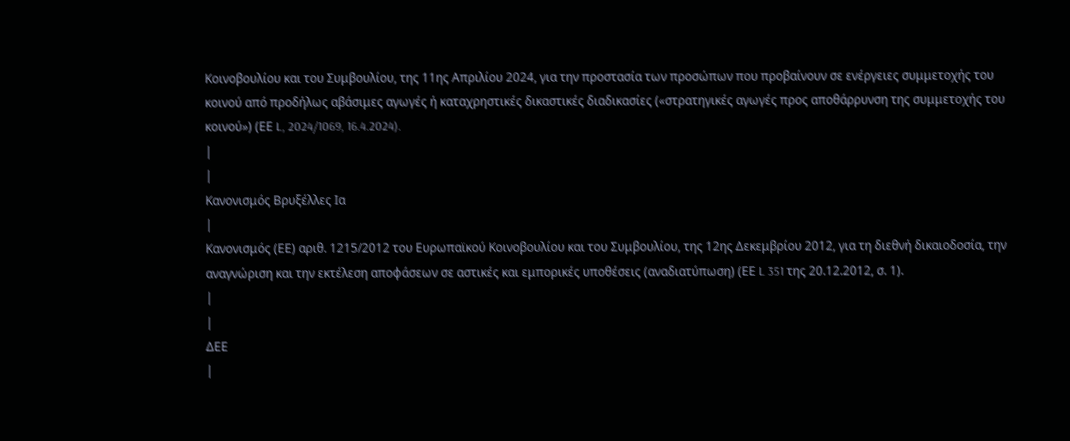Κοινοβουλίου και του Συμβουλίου, της 11ης Απριλίου 2024, για την προστασία των προσώπων που προβαίνουν σε ενέργειες συμμετοχής του κοινού από προδήλως αβάσιμες αγωγές ή καταχρηστικές δικαστικές διαδικασίες («στρατηγικές αγωγές προς αποθάρρυνση της συμμετοχής του κοινού») (ΕΕ L, 2024/1069, 16.4.2024).
|
|
Κανονισμός Βρυξέλλες Iα
|
Κανονισμός (ΕΕ) αριθ. 1215/2012 του Ευρωπαϊκού Κοινοβουλίου και του Συμβουλίου, της 12ης Δεκεμβρίου 2012, για τη διεθνή δικαιοδοσία, την αναγνώριση και την εκτέλεση αποφάσεων σε αστικές και εμπορικές υποθέσεις (αναδιατύπωση) (ΕΕ L 351 της 20.12.2012, σ. 1).
|
|
ΔΕΕ
|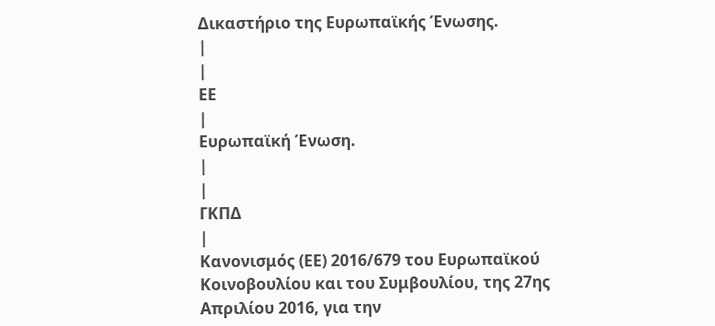Δικαστήριο της Ευρωπαϊκής Ένωσης.
|
|
ΕΕ
|
Ευρωπαϊκή Ένωση.
|
|
ΓΚΠΔ
|
Κανονισμός (ΕΕ) 2016/679 του Ευρωπαϊκού Κοινοβουλίου και του Συμβουλίου, της 27ης Απριλίου 2016, για την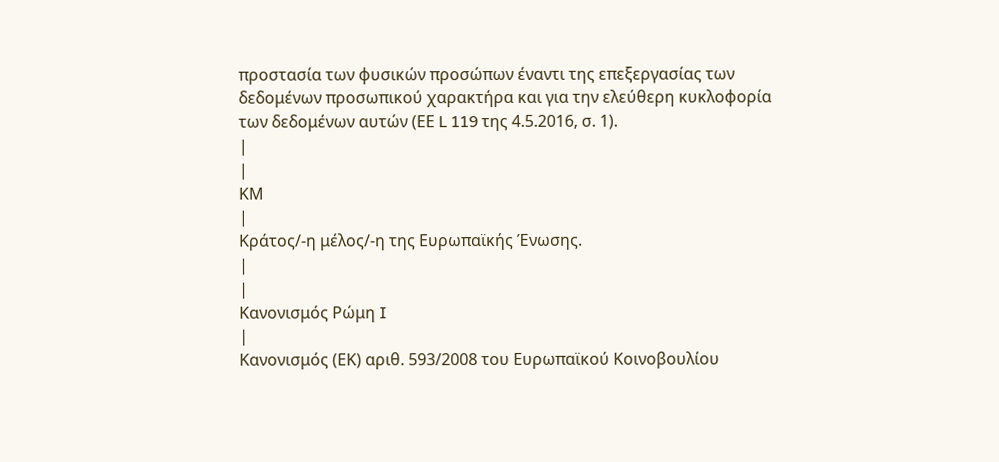προστασία των φυσικών προσώπων έναντι της επεξεργασίας των δεδομένων προσωπικού χαρακτήρα και για την ελεύθερη κυκλοφορία των δεδομένων αυτών (ΕΕ L 119 της 4.5.2016, σ. 1).
|
|
ΚΜ
|
Κράτος/-η μέλος/-η της Ευρωπαϊκής Ένωσης.
|
|
Κανονισμός Ρώμη I
|
Κανονισμός (ΕΚ) αριθ. 593/2008 του Ευρωπαϊκού Κοινοβουλίου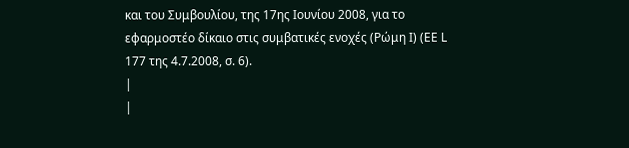και του Συμβουλίου, της 17ης Ιουνίου 2008, για το εφαρμοστέο δίκαιο στις συμβατικές ενοχές (Ρώμη Ι) (ΕΕ L 177 της 4.7.2008, σ. 6).
|
|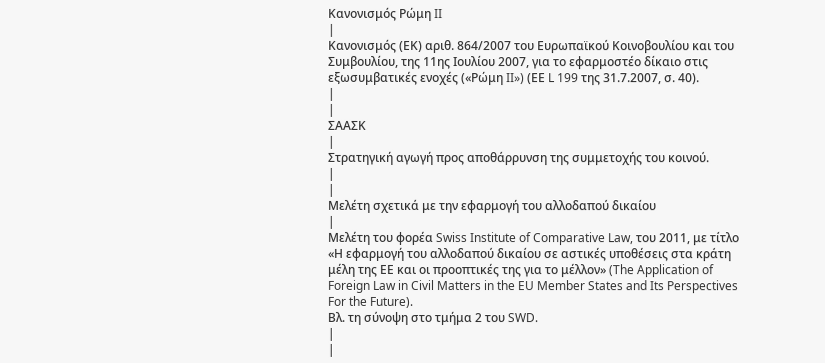Κανονισμός Ρώμη II
|
Κανονισμός (ΕΚ) αριθ. 864/2007 του Ευρωπαϊκού Κοινοβουλίου και του Συμβουλίου, της 11ης Ιουλίου 2007, για το εφαρμοστέο δίκαιο στις εξωσυμβατικές ενοχές («Ρώμη II») (ΕΕ L 199 της 31.7.2007, σ. 40).
|
|
ΣΑΑΣΚ
|
Στρατηγική αγωγή προς αποθάρρυνση της συμμετοχής του κοινού.
|
|
Μελέτη σχετικά με την εφαρμογή του αλλοδαπού δικαίου
|
Μελέτη του φορέα Swiss Institute of Comparative Law, του 2011, με τίτλο «Η εφαρμογή του αλλοδαπού δικαίου σε αστικές υποθέσεις στα κράτη μέλη της ΕΕ και οι προοπτικές της για το μέλλον» (The Application of Foreign Law in Civil Matters in the EU Member States and Its Perspectives For the Future).
Βλ. τη σύνοψη στο τμήμα 2 του SWD.
|
|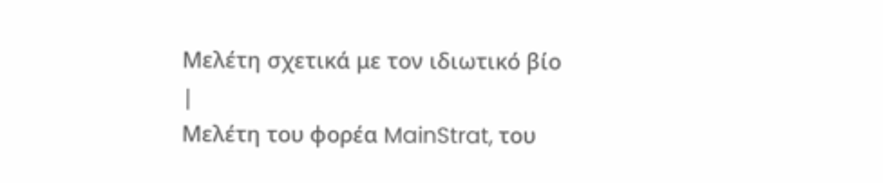Μελέτη σχετικά με τον ιδιωτικό βίο
|
Μελέτη του φορέα MainStrat, του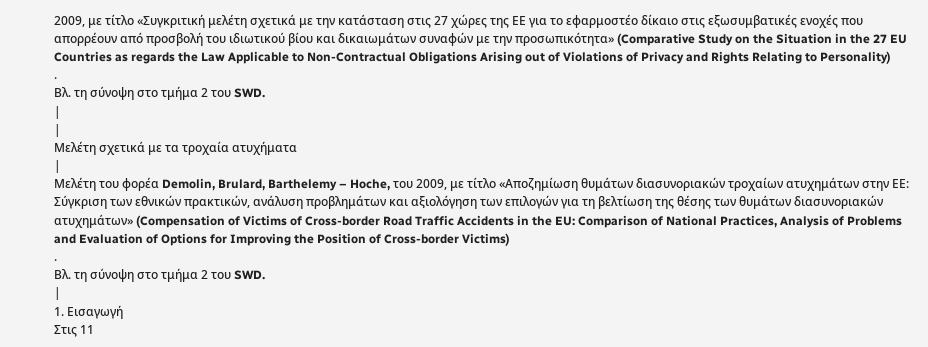2009, με τίτλο «Συγκριτική μελέτη σχετικά με την κατάσταση στις 27 χώρες της ΕΕ για το εφαρμοστέο δίκαιο στις εξωσυμβατικές ενοχές που απορρέουν από προσβολή του ιδιωτικού βίου και δικαιωμάτων συναφών με την προσωπικότητα» (Comparative Study on the Situation in the 27 EU Countries as regards the Law Applicable to Non-Contractual Obligations Arising out of Violations of Privacy and Rights Relating to Personality)
.
Βλ. τη σύνοψη στο τμήμα 2 του SWD.
|
|
Μελέτη σχετικά με τα τροχαία ατυχήματα
|
Μελέτη του φορέα Demolin, Brulard, Barthelemy – Hoche, του 2009, με τίτλο «Αποζημίωση θυμάτων διασυνοριακών τροχαίων ατυχημάτων στην ΕΕ:
Σύγκριση των εθνικών πρακτικών, ανάλυση προβλημάτων και αξιολόγηση των επιλογών για τη βελτίωση της θέσης των θυμάτων διασυνοριακών ατυχημάτων» (Compensation of Victims of Cross-border Road Traffic Accidents in the EU: Comparison of National Practices, Analysis of Problems and Evaluation of Options for Improving the Position of Cross-border Victims)
.
Βλ. τη σύνοψη στο τμήμα 2 του SWD.
|
1. Εισαγωγή
Στις 11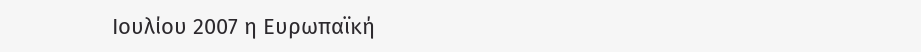Ιουλίου 2007 η Ευρωπαϊκή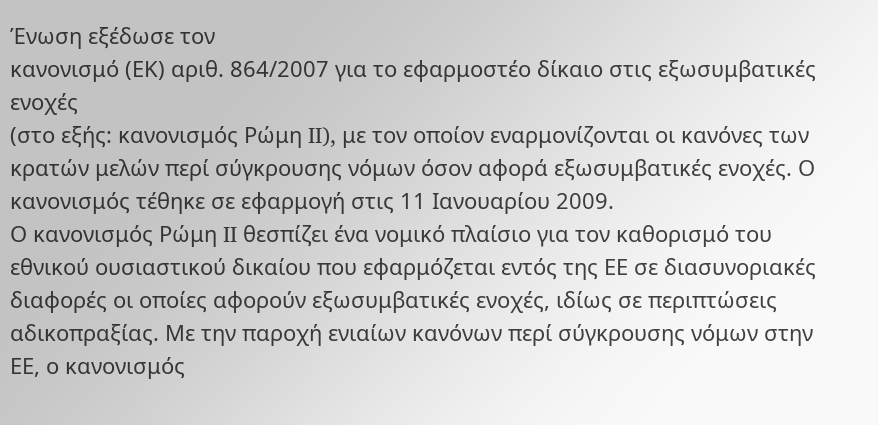Ένωση εξέδωσε τον
κανονισμό (ΕΚ) αριθ. 864/2007 για το εφαρμοστέο δίκαιο στις εξωσυμβατικές ενοχές
(στο εξής: κανονισμός Ρώμη II), με τον οποίον εναρμονίζονται οι κανόνες των κρατών μελών περί σύγκρουσης νόμων όσον αφορά εξωσυμβατικές ενοχές. Ο κανονισμός τέθηκε σε εφαρμογή στις 11 Ιανουαρίου 2009.
Ο κανονισμός Ρώμη II θεσπίζει ένα νομικό πλαίσιο για τον καθορισμό του εθνικού ουσιαστικού δικαίου που εφαρμόζεται εντός της ΕΕ σε διασυνοριακές διαφορές οι οποίες αφορούν εξωσυμβατικές ενοχές, ιδίως σε περιπτώσεις αδικοπραξίας. Με την παροχή ενιαίων κανόνων περί σύγκρουσης νόμων στην ΕΕ, ο κανονισμός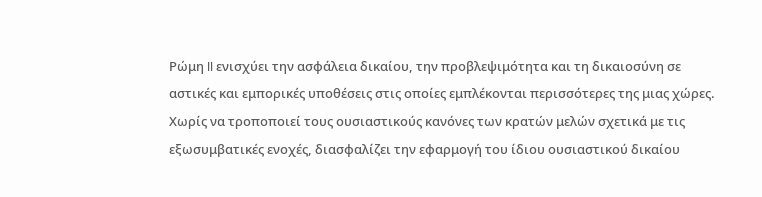Ρώμη II ενισχύει την ασφάλεια δικαίου, την προβλεψιμότητα και τη δικαιοσύνη σε αστικές και εμπορικές υποθέσεις στις οποίες εμπλέκονται περισσότερες της μιας χώρες. Χωρίς να τροποποιεί τους ουσιαστικούς κανόνες των κρατών μελών σχετικά με τις εξωσυμβατικές ενοχές, διασφαλίζει την εφαρμογή του ίδιου ουσιαστικού δικαίου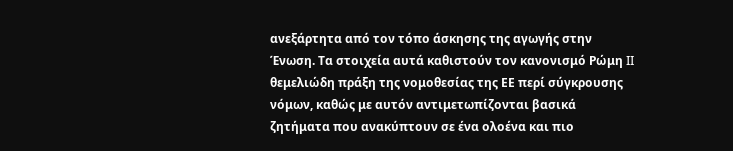ανεξάρτητα από τον τόπο άσκησης της αγωγής στην Ένωση. Τα στοιχεία αυτά καθιστούν τον κανονισμό Ρώμη II θεμελιώδη πράξη της νομοθεσίας της ΕΕ περί σύγκρουσης νόμων, καθώς με αυτόν αντιμετωπίζονται βασικά ζητήματα που ανακύπτουν σε ένα ολοένα και πιο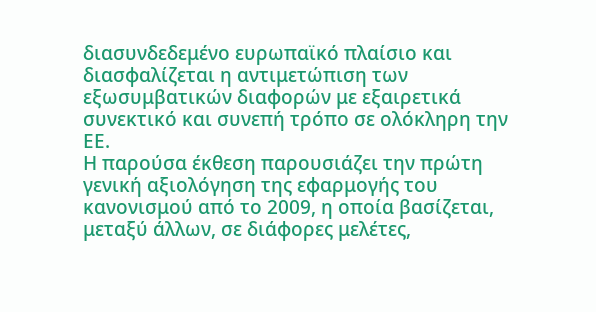διασυνδεδεμένο ευρωπαϊκό πλαίσιο και διασφαλίζεται η αντιμετώπιση των εξωσυμβατικών διαφορών με εξαιρετικά συνεκτικό και συνεπή τρόπο σε ολόκληρη την ΕΕ.
Η παρούσα έκθεση παρουσιάζει την πρώτη γενική αξιολόγηση της εφαρμογής του κανονισμού από το 2009, η οποία βασίζεται, μεταξύ άλλων, σε διάφορες μελέτες,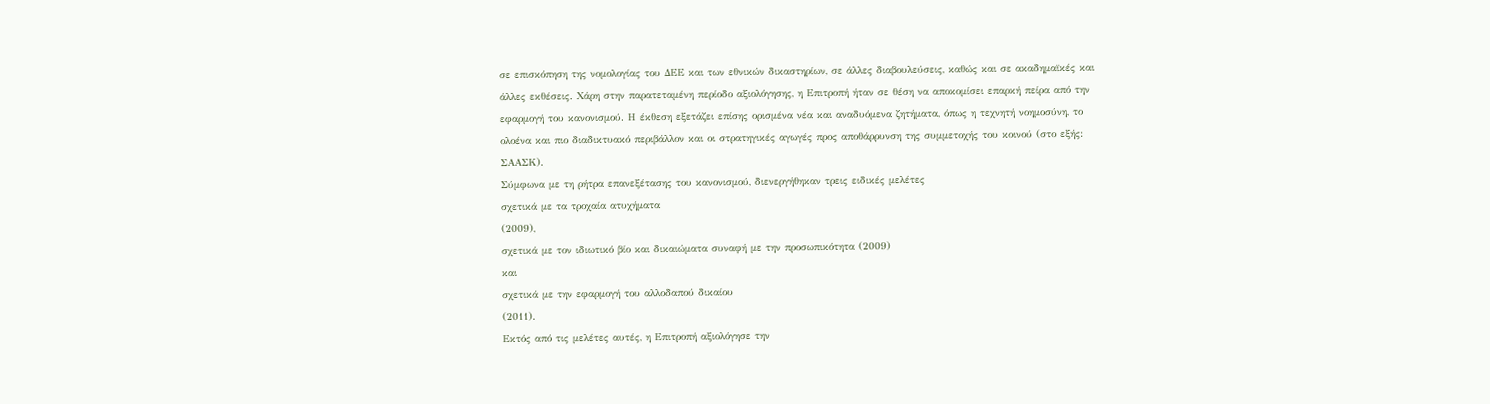σε επισκόπηση της νομολογίας του ΔΕΕ και των εθνικών δικαστηρίων, σε άλλες διαβουλεύσεις, καθώς και σε ακαδημαϊκές και άλλες εκθέσεις. Χάρη στην παρατεταμένη περίοδο αξιολόγησης, η Επιτροπή ήταν σε θέση να αποκομίσει επαρκή πείρα από την εφαρμογή του κανονισμού. Η έκθεση εξετάζει επίσης ορισμένα νέα και αναδυόμενα ζητήματα, όπως η τεχνητή νοημοσύνη, το ολοένα και πιο διαδικτυακό περιβάλλον και οι στρατηγικές αγωγές προς αποθάρρυνση της συμμετοχής του κοινού (στο εξής: ΣΑΑΣΚ).
Σύμφωνα με τη ρήτρα επανεξέτασης του κανονισμού, διενεργήθηκαν τρεις ειδικές μελέτες
σχετικά με τα τροχαία ατυχήματα
(2009),
σχετικά με τον ιδιωτικό βίο και δικαιώματα συναφή με την προσωπικότητα (2009)
και
σχετικά με την εφαρμογή του αλλοδαπού δικαίου
(2011).
Εκτός από τις μελέτες αυτές, η Επιτροπή αξιολόγησε την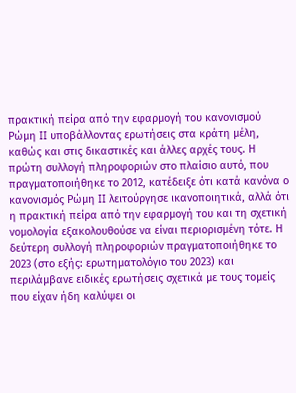πρακτική πείρα από την εφαρμογή του κανονισμού Ρώμη II υποβάλλοντας ερωτήσεις στα κράτη μέλη, καθώς και στις δικαστικές και άλλες αρχές τους. Η πρώτη συλλογή πληροφοριών στο πλαίσιο αυτό, που πραγματοποιήθηκε το 2012, κατέδειξε ότι κατά κανόνα ο κανονισμός Ρώμη II λειτούργησε ικανοποιητικά, αλλά ότι η πρακτική πείρα από την εφαρμογή του και τη σχετική νομολογία εξακολουθούσε να είναι περιορισμένη τότε. Η δεύτερη συλλογή πληροφοριών πραγματοποιήθηκε το 2023 (στο εξής: ερωτηματολόγιο του 2023) και περιλάμβανε ειδικές ερωτήσεις σχετικά με τους τομείς που είχαν ήδη καλύψει οι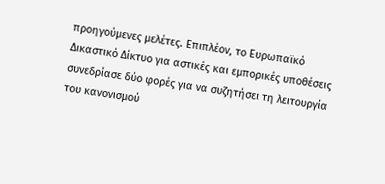προηγούμενες μελέτες. Επιπλέον, το Ευρωπαϊκό Δικαστικό Δίκτυο για αστικές και εμπορικές υποθέσεις συνεδρίασε δύο φορές για να συζητήσει τη λειτουργία του κανονισμού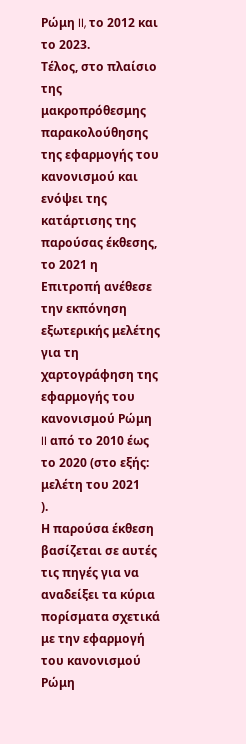Ρώμη II, το 2012 και το 2023.
Τέλος, στο πλαίσιο της μακροπρόθεσμης παρακολούθησης της εφαρμογής του κανονισμού και ενόψει της κατάρτισης της παρούσας έκθεσης, το 2021 η Επιτροπή ανέθεσε την εκπόνηση εξωτερικής μελέτης για τη χαρτογράφηση της εφαρμογής του κανονισμού Ρώμη II από το 2010 έως το 2020 (στο εξής:
μελέτη του 2021
).
Η παρούσα έκθεση βασίζεται σε αυτές τις πηγές για να αναδείξει τα κύρια πορίσματα σχετικά με την εφαρμογή του κανονισμού Ρώμη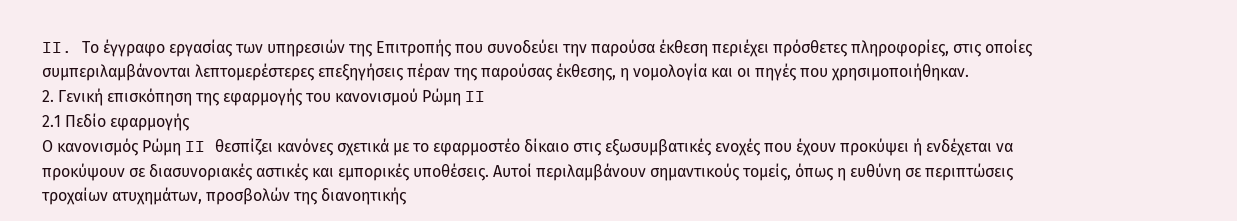II. Το έγγραφο εργασίας των υπηρεσιών της Επιτροπής που συνοδεύει την παρούσα έκθεση περιέχει πρόσθετες πληροφορίες, στις οποίες συμπεριλαμβάνονται λεπτομερέστερες επεξηγήσεις πέραν της παρούσας έκθεσης, η νομολογία και οι πηγές που χρησιμοποιήθηκαν.
2. Γενική επισκόπηση της εφαρμογής του κανονισμού Ρώμη II
2.1 Πεδίο εφαρμογής
Ο κανονισμός Ρώμη II θεσπίζει κανόνες σχετικά με το εφαρμοστέο δίκαιο στις εξωσυμβατικές ενοχές που έχουν προκύψει ή ενδέχεται να προκύψουν σε διασυνοριακές αστικές και εμπορικές υποθέσεις. Αυτοί περιλαμβάνουν σημαντικούς τομείς, όπως η ευθύνη σε περιπτώσεις τροχαίων ατυχημάτων, προσβολών της διανοητικής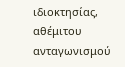ιδιοκτησίας, αθέμιτου ανταγωνισμού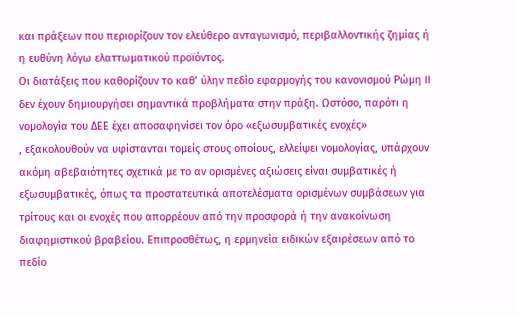και πράξεων που περιορίζουν τον ελεύθερο ανταγωνισμό, περιβαλλοντικής ζημίας ή η ευθύνη λόγω ελαττωματικού προϊόντος.
Οι διατάξεις που καθορίζουν το καθ’ ύλην πεδίο εφαρμογής του κανονισμού Ρώμη II δεν έχουν δημιουργήσει σημαντικά προβλήματα στην πράξη. Ωστόσο, παρότι η νομολογία του ΔΕΕ έχει αποσαφηνίσει τον όρο «εξωσυμβατικές ενοχές»
, εξακολουθούν να υφίστανται τομείς στους οποίους, ελλείψει νομολογίας, υπάρχουν ακόμη αβεβαιότητες σχετικά με το αν ορισμένες αξιώσεις είναι συμβατικές ή εξωσυμβατικές, όπως τα προστατευτικά αποτελέσματα ορισμένων συμβάσεων για τρίτους και οι ενοχές που απορρέουν από την προσφορά ή την ανακοίνωση διαφημιστικού βραβείου. Επιπροσθέτως, η ερμηνεία ειδικών εξαιρέσεων από το πεδίο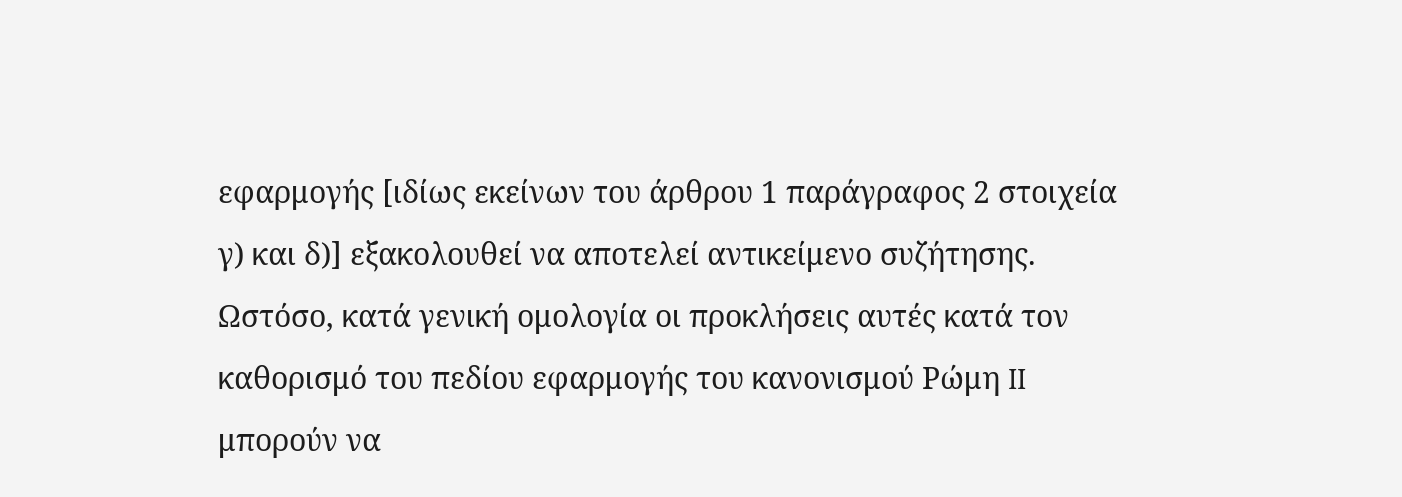εφαρμογής [ιδίως εκείνων του άρθρου 1 παράγραφος 2 στοιχεία γ) και δ)] εξακολουθεί να αποτελεί αντικείμενο συζήτησης. Ωστόσο, κατά γενική ομολογία οι προκλήσεις αυτές κατά τον καθορισμό του πεδίου εφαρμογής του κανονισμού Ρώμη II μπορούν να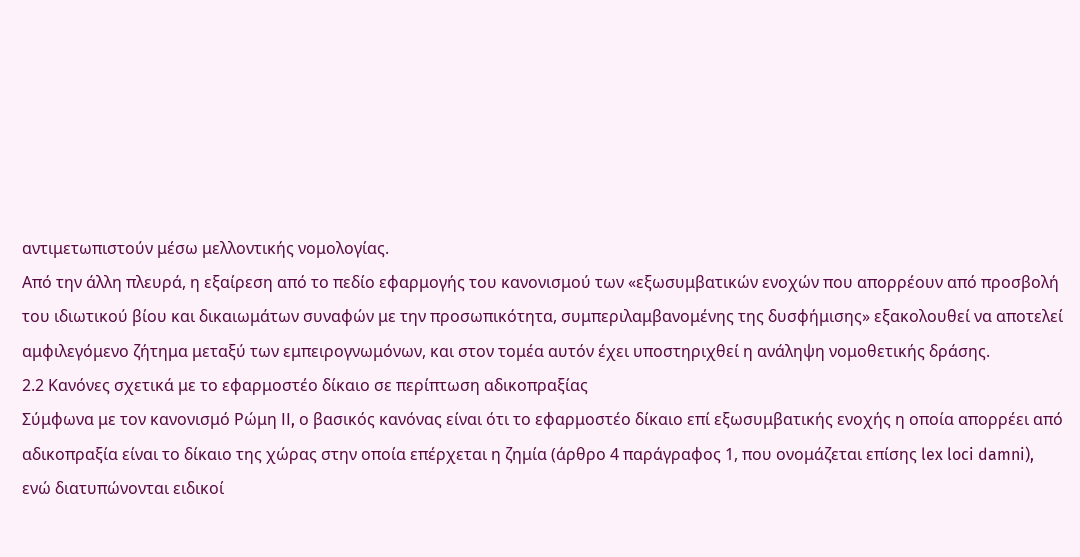αντιμετωπιστούν μέσω μελλοντικής νομολογίας.
Από την άλλη πλευρά, η εξαίρεση από το πεδίο εφαρμογής του κανονισμού των «εξωσυμβατικών ενοχών που απορρέουν από προσβολή του ιδιωτικού βίου και δικαιωμάτων συναφών με την προσωπικότητα, συμπεριλαμβανομένης της δυσφήμισης» εξακολουθεί να αποτελεί αμφιλεγόμενο ζήτημα μεταξύ των εμπειρογνωμόνων, και στον τομέα αυτόν έχει υποστηριχθεί η ανάληψη νομοθετικής δράσης.
2.2 Κανόνες σχετικά με το εφαρμοστέο δίκαιο σε περίπτωση αδικοπραξίας
Σύμφωνα με τον κανονισμό Ρώμη II, ο βασικός κανόνας είναι ότι το εφαρμοστέο δίκαιο επί εξωσυμβατικής ενοχής η οποία απορρέει από αδικοπραξία είναι το δίκαιο της χώρας στην οποία επέρχεται η ζημία (άρθρο 4 παράγραφος 1, που ονομάζεται επίσης lex loci damni), ενώ διατυπώνονται ειδικοί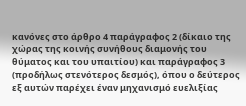κανόνες στο άρθρο 4 παράγραφος 2 (δίκαιο της χώρας της κοινής συνήθους διαμονής του θύματος και του υπαιτίου) και παράγραφος 3 (προδήλως στενότερος δεσμός), όπου ο δεύτερος εξ αυτών παρέχει έναν μηχανισμό ευελιξίας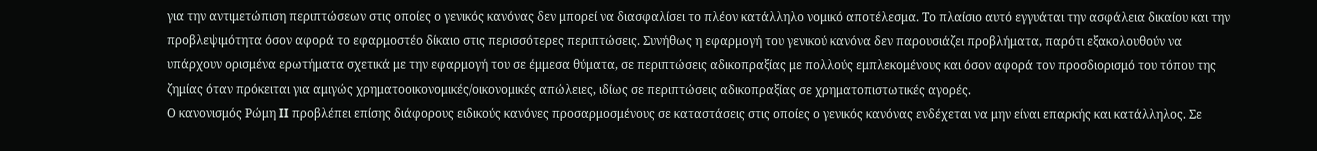για την αντιμετώπιση περιπτώσεων στις οποίες ο γενικός κανόνας δεν μπορεί να διασφαλίσει το πλέον κατάλληλο νομικό αποτέλεσμα. Το πλαίσιο αυτό εγγυάται την ασφάλεια δικαίου και την προβλεψιμότητα όσον αφορά το εφαρμοστέο δίκαιο στις περισσότερες περιπτώσεις. Συνήθως η εφαρμογή του γενικού κανόνα δεν παρουσιάζει προβλήματα, παρότι εξακολουθούν να υπάρχουν ορισμένα ερωτήματα σχετικά με την εφαρμογή του σε έμμεσα θύματα, σε περιπτώσεις αδικοπραξίας με πολλούς εμπλεκομένους και όσον αφορά τον προσδιορισμό του τόπου της ζημίας όταν πρόκειται για αμιγώς χρηματοοικονομικές/οικονομικές απώλειες, ιδίως σε περιπτώσεις αδικοπραξίας σε χρηματοπιστωτικές αγορές.
Ο κανονισμός Ρώμη II προβλέπει επίσης διάφορους ειδικούς κανόνες προσαρμοσμένους σε καταστάσεις στις οποίες ο γενικός κανόνας ενδέχεται να μην είναι επαρκής και κατάλληλος. Σε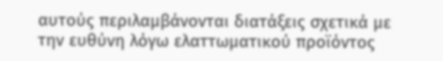αυτούς περιλαμβάνονται διατάξεις σχετικά με την ευθύνη λόγω ελαττωματικού προϊόντος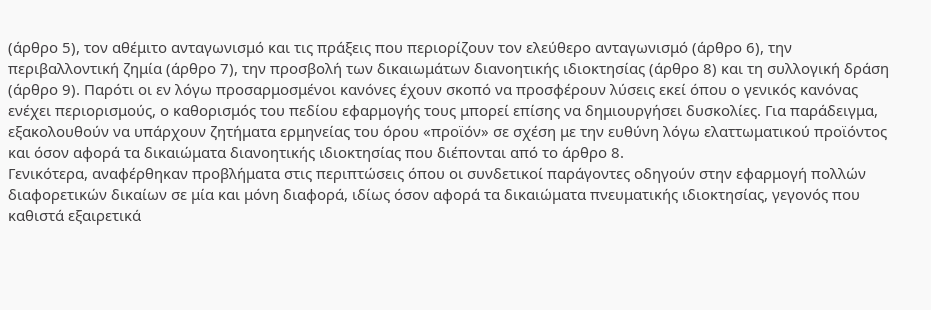(άρθρο 5), τον αθέμιτο ανταγωνισμό και τις πράξεις που περιορίζουν τον ελεύθερο ανταγωνισμό (άρθρο 6), την περιβαλλοντική ζημία (άρθρο 7), την προσβολή των δικαιωμάτων διανοητικής ιδιοκτησίας (άρθρο 8) και τη συλλογική δράση (άρθρο 9). Παρότι οι εν λόγω προσαρμοσμένοι κανόνες έχουν σκοπό να προσφέρουν λύσεις εκεί όπου ο γενικός κανόνας ενέχει περιορισμούς, ο καθορισμός του πεδίου εφαρμογής τους μπορεί επίσης να δημιουργήσει δυσκολίες. Για παράδειγμα, εξακολουθούν να υπάρχουν ζητήματα ερμηνείας του όρου «προϊόν» σε σχέση με την ευθύνη λόγω ελαττωματικού προϊόντος και όσον αφορά τα δικαιώματα διανοητικής ιδιοκτησίας που διέπονται από το άρθρο 8.
Γενικότερα, αναφέρθηκαν προβλήματα στις περιπτώσεις όπου οι συνδετικοί παράγοντες οδηγούν στην εφαρμογή πολλών διαφορετικών δικαίων σε μία και μόνη διαφορά, ιδίως όσον αφορά τα δικαιώματα πνευματικής ιδιοκτησίας, γεγονός που καθιστά εξαιρετικά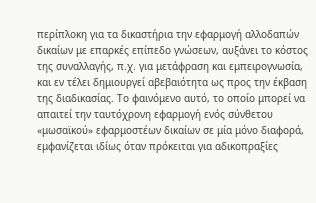περίπλοκη για τα δικαστήρια την εφαρμογή αλλοδαπών δικαίων με επαρκές επίπεδο γνώσεων, αυξάνει το κόστος της συναλλαγής, π.χ. για μετάφραση και εμπειρογνωσία, και εν τέλει δημιουργεί αβεβαιότητα ως προς την έκβαση της διαδικασίας. Το φαινόμενο αυτό, το οποίο μπορεί να απαιτεί την ταυτόχρονη εφαρμογή ενός σύνθετου «μωσαϊκού» εφαρμοστέων δικαίων σε μία μόνο διαφορά, εμφανίζεται ιδίως όταν πρόκειται για αδικοπραξίες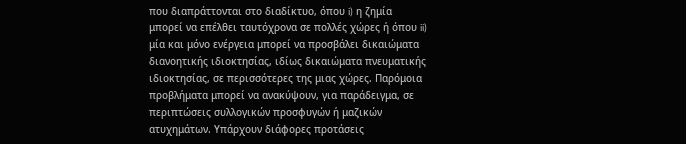που διαπράττονται στο διαδίκτυο, όπου i) η ζημία μπορεί να επέλθει ταυτόχρονα σε πολλές χώρες ή όπου ii) μία και μόνο ενέργεια μπορεί να προσβάλει δικαιώματα διανοητικής ιδιοκτησίας, ιδίως δικαιώματα πνευματικής ιδιοκτησίας, σε περισσότερες της μιας χώρες. Παρόμοια προβλήματα μπορεί να ανακύψουν, για παράδειγμα, σε περιπτώσεις συλλογικών προσφυγών ή μαζικών ατυχημάτων. Υπάρχουν διάφορες προτάσεις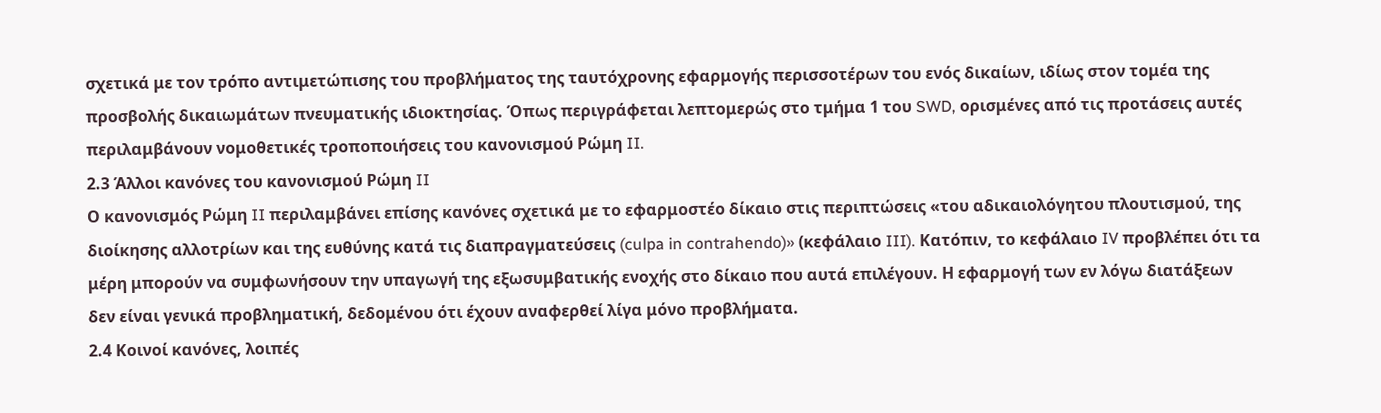σχετικά με τον τρόπο αντιμετώπισης του προβλήματος της ταυτόχρονης εφαρμογής περισσοτέρων του ενός δικαίων, ιδίως στον τομέα της προσβολής δικαιωμάτων πνευματικής ιδιοκτησίας. Όπως περιγράφεται λεπτομερώς στο τμήμα 1 του SWD, ορισμένες από τις προτάσεις αυτές περιλαμβάνουν νομοθετικές τροποποιήσεις του κανονισμού Ρώμη II.
2.3 Άλλοι κανόνες του κανονισμού Ρώμη II
Ο κανονισμός Ρώμη II περιλαμβάνει επίσης κανόνες σχετικά με το εφαρμοστέο δίκαιο στις περιπτώσεις «του αδικαιολόγητου πλουτισμού, της διοίκησης αλλοτρίων και της ευθύνης κατά τις διαπραγματεύσεις (culpa in contrahendo)» (κεφάλαιο III). Κατόπιν, το κεφάλαιο IV προβλέπει ότι τα μέρη μπορούν να συμφωνήσουν την υπαγωγή της εξωσυμβατικής ενοχής στο δίκαιο που αυτά επιλέγουν. Η εφαρμογή των εν λόγω διατάξεων δεν είναι γενικά προβληματική, δεδομένου ότι έχουν αναφερθεί λίγα μόνο προβλήματα.
2.4 Κοινοί κανόνες, λοιπές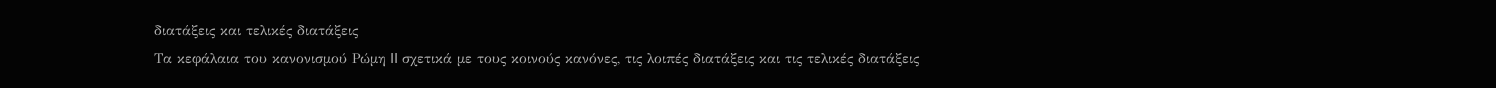διατάξεις και τελικές διατάξεις
Τα κεφάλαια του κανονισμού Ρώμη II σχετικά με τους κοινούς κανόνες, τις λοιπές διατάξεις και τις τελικές διατάξεις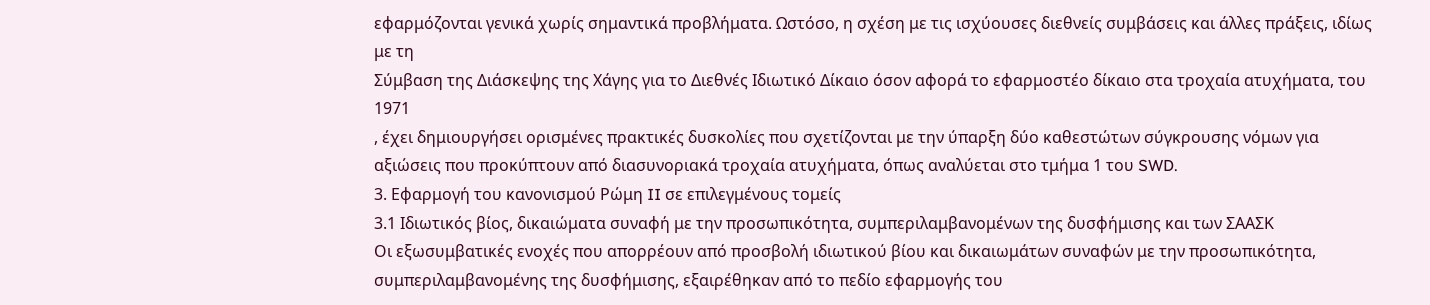εφαρμόζονται γενικά χωρίς σημαντικά προβλήματα. Ωστόσο, η σχέση με τις ισχύουσες διεθνείς συμβάσεις και άλλες πράξεις, ιδίως με τη
Σύμβαση της Διάσκεψης της Χάγης για το Διεθνές Ιδιωτικό Δίκαιο όσον αφορά το εφαρμοστέο δίκαιο στα τροχαία ατυχήματα, του 1971
, έχει δημιουργήσει ορισμένες πρακτικές δυσκολίες που σχετίζονται με την ύπαρξη δύο καθεστώτων σύγκρουσης νόμων για αξιώσεις που προκύπτουν από διασυνοριακά τροχαία ατυχήματα, όπως αναλύεται στο τμήμα 1 του SWD.
3. Εφαρμογή του κανονισμού Ρώμη II σε επιλεγμένους τομείς
3.1 Ιδιωτικός βίος, δικαιώματα συναφή με την προσωπικότητα, συμπεριλαμβανομένων της δυσφήμισης και των ΣΑΑΣΚ
Οι εξωσυμβατικές ενοχές που απορρέουν από προσβολή ιδιωτικού βίου και δικαιωμάτων συναφών με την προσωπικότητα, συμπεριλαμβανομένης της δυσφήμισης, εξαιρέθηκαν από το πεδίο εφαρμογής του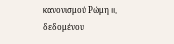κανονισμού Ρώμη II, δεδομένου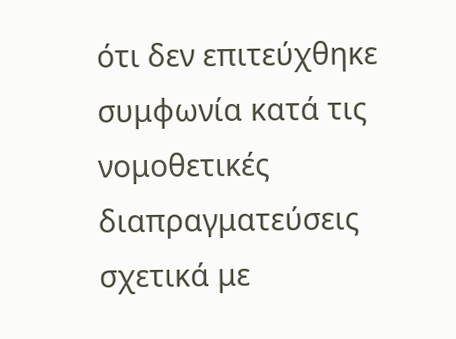ότι δεν επιτεύχθηκε συμφωνία κατά τις νομοθετικές διαπραγματεύσεις σχετικά με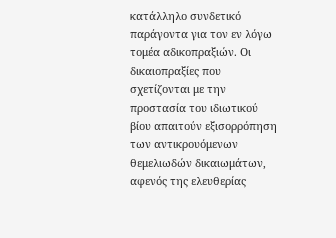κατάλληλο συνδετικό παράγοντα για τον εν λόγω τομέα αδικοπραξιών. Οι δικαιοπραξίες που σχετίζονται με την προστασία του ιδιωτικού βίου απαιτούν εξισορρόπηση των αντικρουόμενων θεμελιωδών δικαιωμάτων, αφενός της ελευθερίας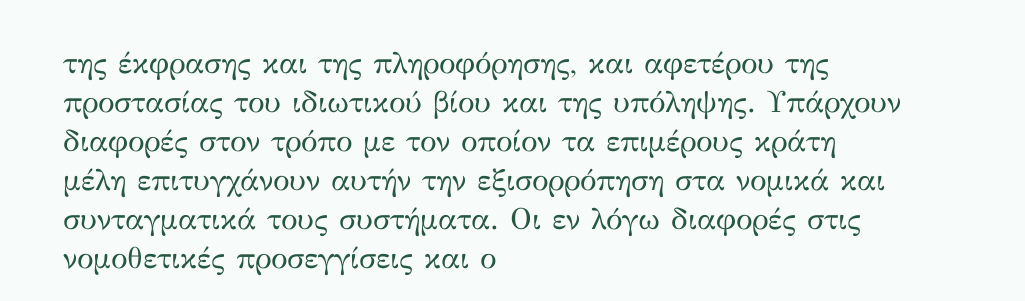της έκφρασης και της πληροφόρησης, και αφετέρου της προστασίας του ιδιωτικού βίου και της υπόληψης. Υπάρχουν διαφορές στον τρόπο με τον οποίον τα επιμέρους κράτη μέλη επιτυγχάνουν αυτήν την εξισορρόπηση στα νομικά και συνταγματικά τους συστήματα. Οι εν λόγω διαφορές στις νομοθετικές προσεγγίσεις και ο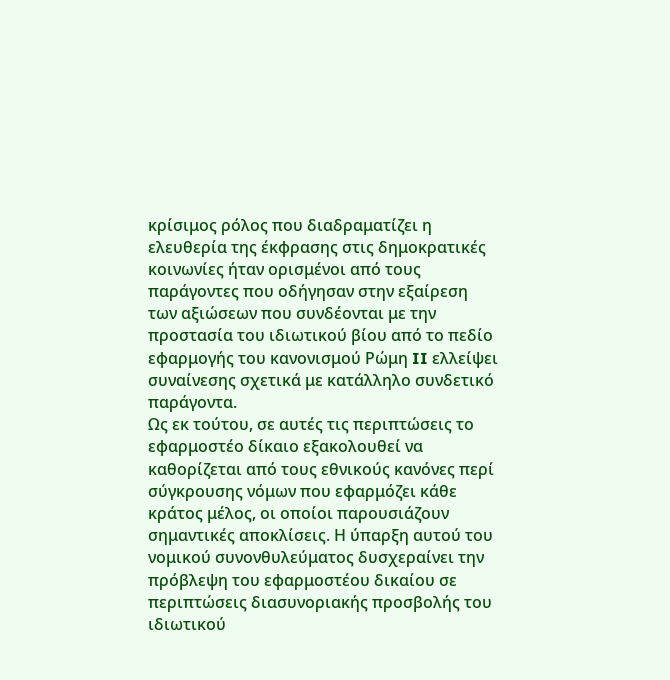κρίσιμος ρόλος που διαδραματίζει η ελευθερία της έκφρασης στις δημοκρατικές κοινωνίες ήταν ορισμένοι από τους παράγοντες που οδήγησαν στην εξαίρεση των αξιώσεων που συνδέονται με την προστασία του ιδιωτικού βίου από το πεδίο εφαρμογής του κανονισμού Ρώμη II ελλείψει συναίνεσης σχετικά με κατάλληλο συνδετικό παράγοντα.
Ως εκ τούτου, σε αυτές τις περιπτώσεις το εφαρμοστέο δίκαιο εξακολουθεί να καθορίζεται από τους εθνικούς κανόνες περί σύγκρουσης νόμων που εφαρμόζει κάθε κράτος μέλος, οι οποίοι παρουσιάζουν σημαντικές αποκλίσεις. Η ύπαρξη αυτού του νομικού συνονθυλεύματος δυσχεραίνει την πρόβλεψη του εφαρμοστέου δικαίου σε περιπτώσεις διασυνοριακής προσβολής του ιδιωτικού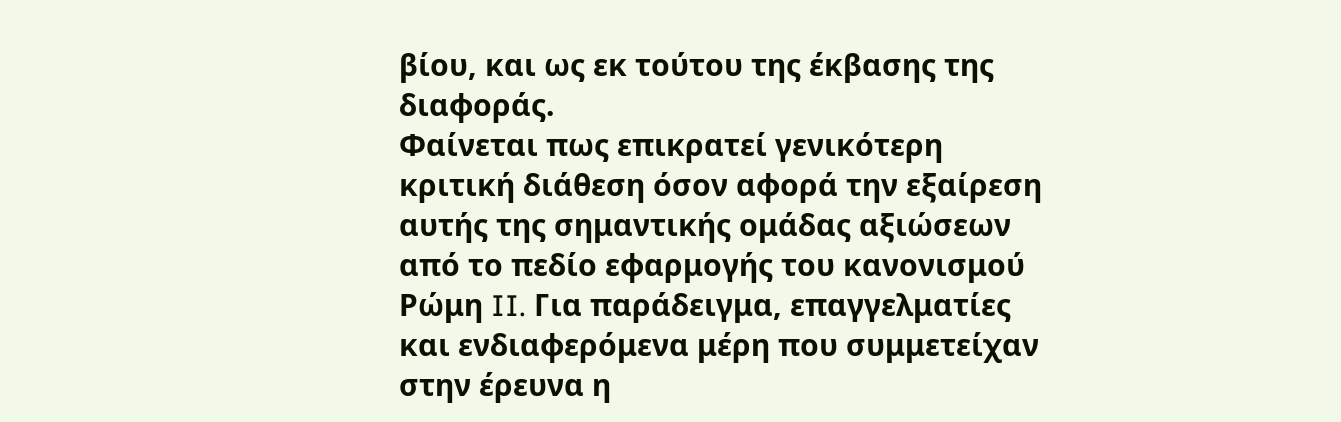βίου, και ως εκ τούτου της έκβασης της διαφοράς.
Φαίνεται πως επικρατεί γενικότερη κριτική διάθεση όσον αφορά την εξαίρεση αυτής της σημαντικής ομάδας αξιώσεων από το πεδίο εφαρμογής του κανονισμού Ρώμη II. Για παράδειγμα, επαγγελματίες και ενδιαφερόμενα μέρη που συμμετείχαν στην έρευνα η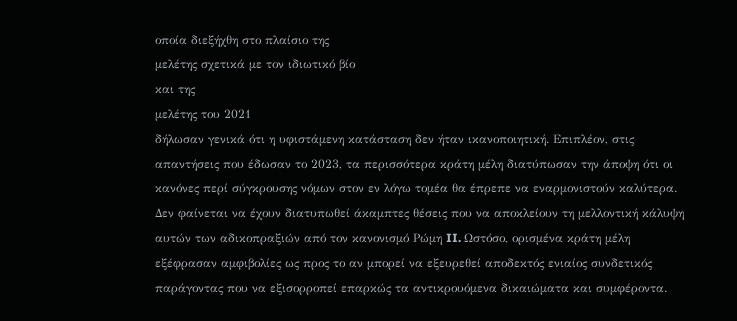οποία διεξήχθη στο πλαίσιο της
μελέτης σχετικά με τον ιδιωτικό βίο
και της
μελέτης του 2021
δήλωσαν γενικά ότι η υφιστάμενη κατάσταση δεν ήταν ικανοποιητική. Επιπλέον, στις απαντήσεις που έδωσαν το 2023, τα περισσότερα κράτη μέλη διατύπωσαν την άποψη ότι οι κανόνες περί σύγκρουσης νόμων στον εν λόγω τομέα θα έπρεπε να εναρμονιστούν καλύτερα. Δεν φαίνεται να έχουν διατυπωθεί άκαμπτες θέσεις που να αποκλείουν τη μελλοντική κάλυψη αυτών των αδικοπραξιών από τον κανονισμό Ρώμη II. Ωστόσο, ορισμένα κράτη μέλη εξέφρασαν αμφιβολίες ως προς το αν μπορεί να εξευρεθεί αποδεκτός ενιαίος συνδετικός παράγοντας που να εξισορροπεί επαρκώς τα αντικρουόμενα δικαιώματα και συμφέροντα.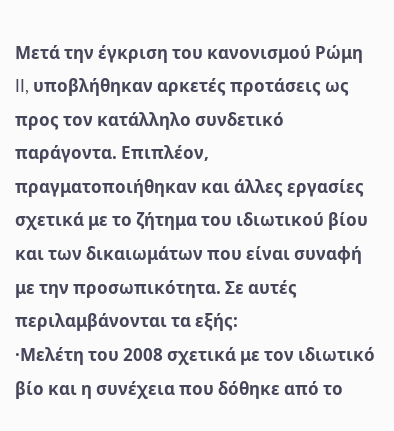Μετά την έγκριση του κανονισμού Ρώμη II, υποβλήθηκαν αρκετές προτάσεις ως προς τον κατάλληλο συνδετικό παράγοντα. Επιπλέον, πραγματοποιήθηκαν και άλλες εργασίες σχετικά με το ζήτημα του ιδιωτικού βίου και των δικαιωμάτων που είναι συναφή με την προσωπικότητα. Σε αυτές περιλαμβάνονται τα εξής:
·Μελέτη του 2008 σχετικά με τον ιδιωτικό βίο και η συνέχεια που δόθηκε από το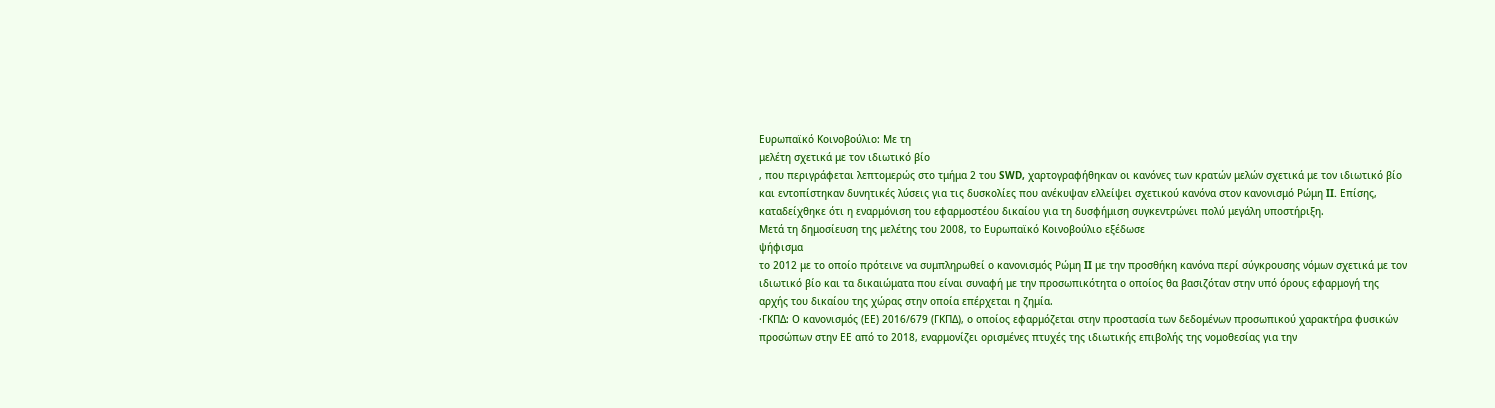Ευρωπαϊκό Κοινοβούλιο: Με τη
μελέτη σχετικά με τον ιδιωτικό βίο
, που περιγράφεται λεπτομερώς στο τμήμα 2 του SWD, χαρτογραφήθηκαν οι κανόνες των κρατών μελών σχετικά με τον ιδιωτικό βίο και εντοπίστηκαν δυνητικές λύσεις για τις δυσκολίες που ανέκυψαν ελλείψει σχετικού κανόνα στον κανονισμό Ρώμη II. Επίσης, καταδείχθηκε ότι η εναρμόνιση του εφαρμοστέου δικαίου για τη δυσφήμιση συγκεντρώνει πολύ μεγάλη υποστήριξη.
Μετά τη δημοσίευση της μελέτης του 2008, το Ευρωπαϊκό Κοινοβούλιο εξέδωσε
ψήφισμα
το 2012 με το οποίο πρότεινε να συμπληρωθεί ο κανονισμός Ρώμη II με την προσθήκη κανόνα περί σύγκρουσης νόμων σχετικά με τον ιδιωτικό βίο και τα δικαιώματα που είναι συναφή με την προσωπικότητα ο οποίος θα βασιζόταν στην υπό όρους εφαρμογή της αρχής του δικαίου της χώρας στην οποία επέρχεται η ζημία.
·ΓΚΠΔ: Ο κανονισμός (ΕΕ) 2016/679 (ΓΚΠΔ), ο οποίος εφαρμόζεται στην προστασία των δεδομένων προσωπικού χαρακτήρα φυσικών προσώπων στην ΕΕ από το 2018, εναρμονίζει ορισμένες πτυχές της ιδιωτικής επιβολής της νομοθεσίας για την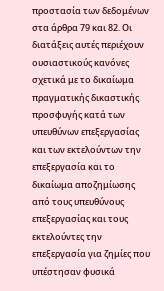προστασία των δεδομένων στα άρθρα 79 και 82. Οι διατάξεις αυτές περιέχουν ουσιαστικούς κανόνες σχετικά με το δικαίωμα πραγματικής δικαστικής προσφυγής κατά των υπευθύνων επεξεργασίας και των εκτελούντων την επεξεργασία και το δικαίωμα αποζημίωσης από τους υπευθύνους επεξεργασίας και τους εκτελούντες την επεξεργασία για ζημίες που υπέστησαν φυσικά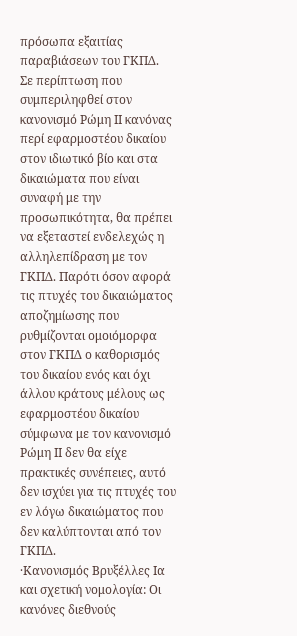πρόσωπα εξαιτίας παραβιάσεων του ΓΚΠΔ.
Σε περίπτωση που συμπεριληφθεί στον κανονισμό Ρώμη II κανόνας περί εφαρμοστέου δικαίου στον ιδιωτικό βίο και στα δικαιώματα που είναι συναφή με την προσωπικότητα, θα πρέπει να εξεταστεί ενδελεχώς η αλληλεπίδραση με τον ΓΚΠΔ. Παρότι όσον αφορά τις πτυχές του δικαιώματος αποζημίωσης που ρυθμίζονται ομοιόμορφα στον ΓΚΠΔ ο καθορισμός του δικαίου ενός και όχι άλλου κράτους μέλους ως εφαρμοστέου δικαίου σύμφωνα με τον κανονισμό Ρώμη II δεν θα είχε πρακτικές συνέπειες, αυτό δεν ισχύει για τις πτυχές του εν λόγω δικαιώματος που δεν καλύπτονται από τον ΓΚΠΔ.
·Κανονισμός Βρυξέλλες Iα και σχετική νομολογία: Οι κανόνες διεθνούς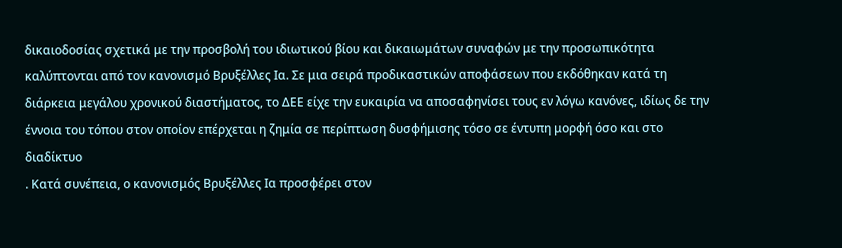δικαιοδοσίας σχετικά με την προσβολή του ιδιωτικού βίου και δικαιωμάτων συναφών με την προσωπικότητα καλύπτονται από τον κανονισμό Βρυξέλλες Iα. Σε μια σειρά προδικαστικών αποφάσεων που εκδόθηκαν κατά τη διάρκεια μεγάλου χρονικού διαστήματος, το ΔΕΕ είχε την ευκαιρία να αποσαφηνίσει τους εν λόγω κανόνες, ιδίως δε την έννοια του τόπου στον οποίον επέρχεται η ζημία σε περίπτωση δυσφήμισης τόσο σε έντυπη μορφή όσο και στο διαδίκτυο
. Κατά συνέπεια, ο κανονισμός Βρυξέλλες Iα προσφέρει στον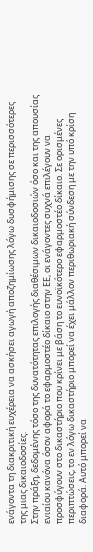ενάγοντα τη διακριτική ευχέρεια να ασκήσει αγωγή αποζημίωσης λόγω δυσφήμισης σε περισσότερες της μιας δικαιοδοσίες.
Στην πράξη, δεδομένης τόσο της δυνατότητας επιλογής διαθέσιμων δικαιοδοσιών όσο και της απουσίας ενιαίου κανόνα όσον αφορά το εφαρμοστέο δίκαιο στην ΕΕ, οι ενάγοντες συχνά επιλέγουν να προσφύγουν στο δικαστήριο που κρίνει με βάση το ευνοϊκότερο εφαρμοστέο δίκαιο. Σε ορισμένες περιπτώσεις, το εν λόγω δικαστήριο μπορεί να έχει μάλλον περιθωριακή σύνδεση με την υπό κρίση διαφορά. Αυτό μπορεί να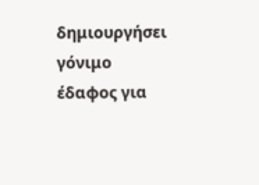δημιουργήσει γόνιμο έδαφος για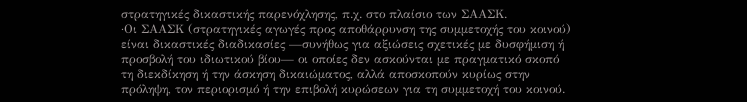στρατηγικές δικαστικής παρενόχλησης, π.χ. στο πλαίσιο των ΣΑΑΣΚ.
·Οι ΣΑΑΣΚ (στρατηγικές αγωγές προς αποθάρρυνση της συμμετοχής του κοινού) είναι δικαστικές διαδικασίες —συνήθως για αξιώσεις σχετικές με δυσφήμιση ή προσβολή του ιδιωτικού βίου— οι οποίες δεν ασκούνται με πραγματικό σκοπό τη διεκδίκηση ή την άσκηση δικαιώματος, αλλά αποσκοπούν κυρίως στην πρόληψη, τον περιορισμό ή την επιβολή κυρώσεων για τη συμμετοχή του κοινού.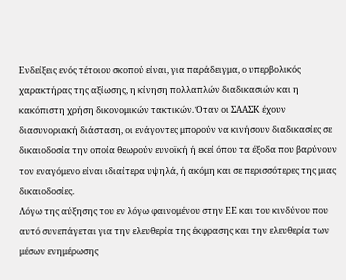Ενδείξεις ενός τέτοιου σκοπού είναι, για παράδειγμα, ο υπερβολικός χαρακτήρας της αξίωσης, η κίνηση πολλαπλών διαδικασιών και η κακόπιστη χρήση δικονομικών τακτικών. Όταν οι ΣΑΑΣΚ έχουν διασυνοριακή διάσταση, οι ενάγοντες μπορούν να κινήσουν διαδικασίες σε δικαιοδοσία την οποία θεωρούν ευνοϊκή ή εκεί όπου τα έξοδα που βαρύνουν τον εναγόμενο είναι ιδιαίτερα υψηλά, ή ακόμη και σε περισσότερες της μιας δικαιοδοσίες.
Λόγω της αύξησης του εν λόγω φαινομένου στην ΕΕ και του κινδύνου που αυτό συνεπάγεται για την ελευθερία της έκφρασης και την ελευθερία των μέσων ενημέρωσης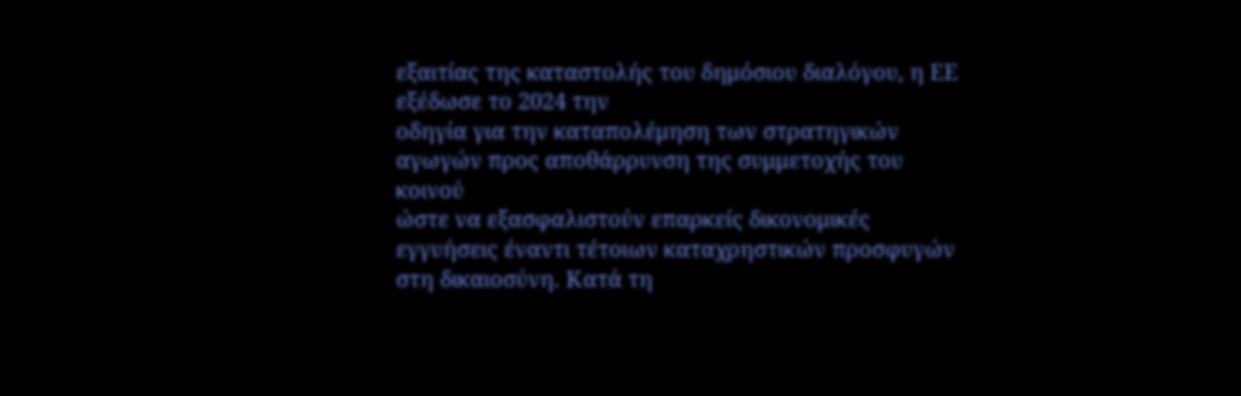εξαιτίας της καταστολής του δημόσιου διαλόγου, η ΕΕ εξέδωσε το 2024 την
οδηγία για την καταπολέμηση των στρατηγικών αγωγών προς αποθάρρυνση της συμμετοχής του κοινού
ώστε να εξασφαλιστούν επαρκείς δικονομικές εγγυήσεις έναντι τέτοιων καταχρηστικών προσφυγών στη δικαιοσύνη. Κατά τη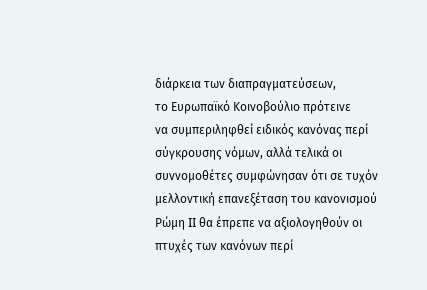διάρκεια των διαπραγματεύσεων,
το Ευρωπαϊκό Κοινοβούλιο πρότεινε
να συμπεριληφθεί ειδικός κανόνας περί σύγκρουσης νόμων, αλλά τελικά οι συννομοθέτες συμφώνησαν ότι σε τυχόν μελλοντική επανεξέταση του κανονισμού Ρώμη II θα έπρεπε να αξιολογηθούν οι πτυχές των κανόνων περί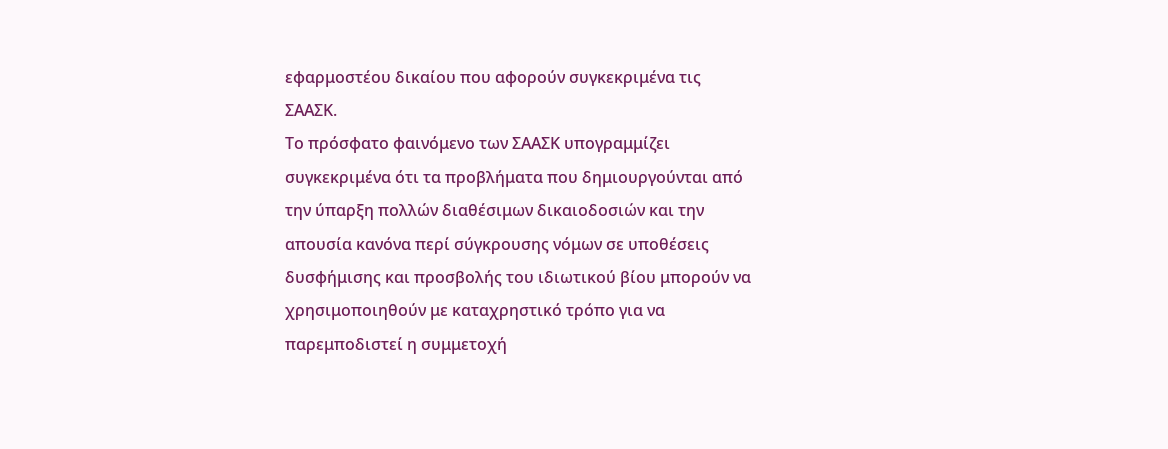εφαρμοστέου δικαίου που αφορούν συγκεκριμένα τις ΣΑΑΣΚ.
Το πρόσφατο φαινόμενο των ΣΑΑΣΚ υπογραμμίζει συγκεκριμένα ότι τα προβλήματα που δημιουργούνται από την ύπαρξη πολλών διαθέσιμων δικαιοδοσιών και την απουσία κανόνα περί σύγκρουσης νόμων σε υποθέσεις δυσφήμισης και προσβολής του ιδιωτικού βίου μπορούν να χρησιμοποιηθούν με καταχρηστικό τρόπο για να παρεμποδιστεί η συμμετοχή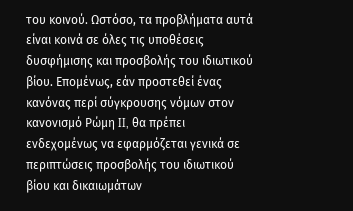του κοινού. Ωστόσο, τα προβλήματα αυτά είναι κοινά σε όλες τις υποθέσεις δυσφήμισης και προσβολής του ιδιωτικού βίου. Επομένως, εάν προστεθεί ένας κανόνας περί σύγκρουσης νόμων στον κανονισμό Ρώμη II, θα πρέπει ενδεχομένως να εφαρμόζεται γενικά σε περιπτώσεις προσβολής του ιδιωτικού βίου και δικαιωμάτων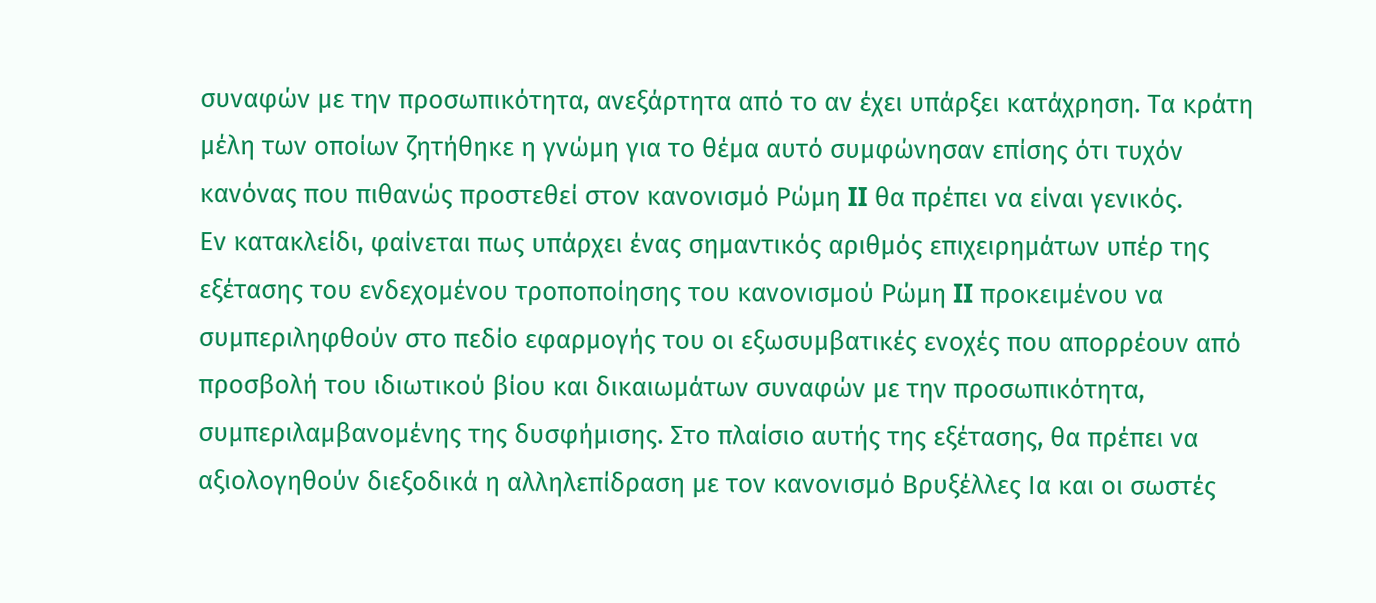συναφών με την προσωπικότητα, ανεξάρτητα από το αν έχει υπάρξει κατάχρηση. Τα κράτη μέλη των οποίων ζητήθηκε η γνώμη για το θέμα αυτό συμφώνησαν επίσης ότι τυχόν κανόνας που πιθανώς προστεθεί στον κανονισμό Ρώμη II θα πρέπει να είναι γενικός.
Εν κατακλείδι, φαίνεται πως υπάρχει ένας σημαντικός αριθμός επιχειρημάτων υπέρ της εξέτασης του ενδεχομένου τροποποίησης του κανονισμού Ρώμη II προκειμένου να συμπεριληφθούν στο πεδίο εφαρμογής του οι εξωσυμβατικές ενοχές που απορρέουν από προσβολή του ιδιωτικού βίου και δικαιωμάτων συναφών με την προσωπικότητα, συμπεριλαμβανομένης της δυσφήμισης. Στο πλαίσιο αυτής της εξέτασης, θα πρέπει να αξιολογηθούν διεξοδικά η αλληλεπίδραση με τον κανονισμό Βρυξέλλες Iα και οι σωστές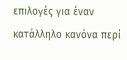επιλογές για έναν κατάλληλο κανόνα περί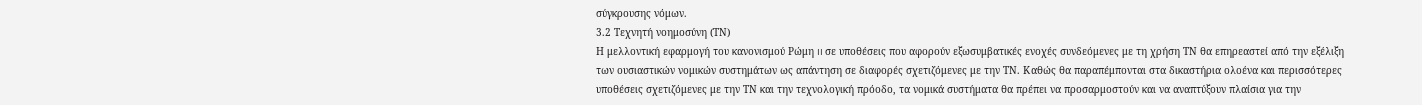σύγκρουσης νόμων.
3.2 Τεχνητή νοημοσύνη (ΤΝ)
Η μελλοντική εφαρμογή του κανονισμού Ρώμη II σε υποθέσεις που αφορούν εξωσυμβατικές ενοχές συνδεόμενες με τη χρήση ΤΝ θα επηρεαστεί από την εξέλιξη των ουσιαστικών νομικών συστημάτων ως απάντηση σε διαφορές σχετιζόμενες με την ΤΝ. Καθώς θα παραπέμπονται στα δικαστήρια ολοένα και περισσότερες υποθέσεις σχετιζόμενες με την ΤΝ και την τεχνολογική πρόοδο, τα νομικά συστήματα θα πρέπει να προσαρμοστούν και να αναπτύξουν πλαίσια για την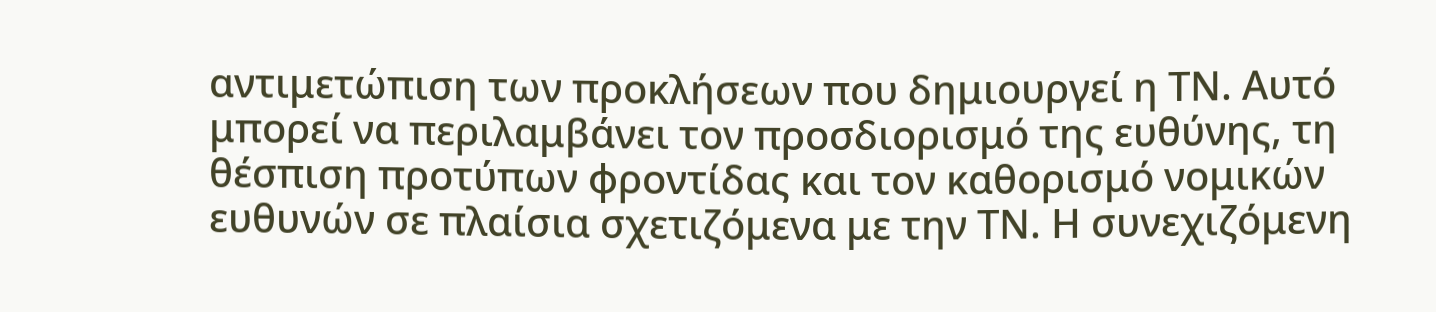αντιμετώπιση των προκλήσεων που δημιουργεί η ΤΝ. Αυτό μπορεί να περιλαμβάνει τον προσδιορισμό της ευθύνης, τη θέσπιση προτύπων φροντίδας και τον καθορισμό νομικών ευθυνών σε πλαίσια σχετιζόμενα με την ΤΝ. Η συνεχιζόμενη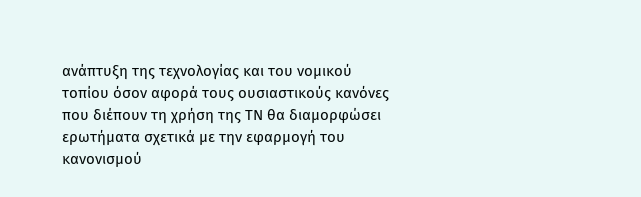ανάπτυξη της τεχνολογίας και του νομικού τοπίου όσον αφορά τους ουσιαστικούς κανόνες που διέπουν τη χρήση της ΤΝ θα διαμορφώσει ερωτήματα σχετικά με την εφαρμογή του κανονισμού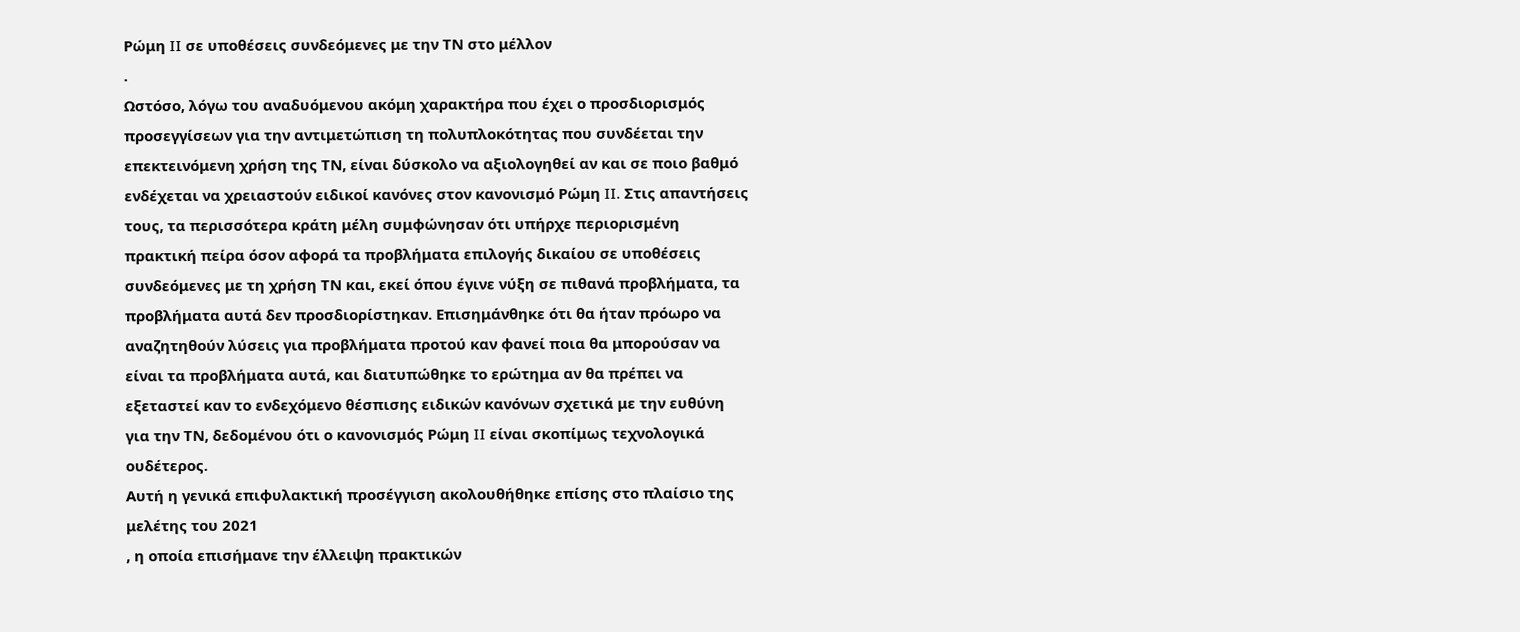Ρώμη II σε υποθέσεις συνδεόμενες με την ΤΝ στο μέλλον
.
Ωστόσο, λόγω του αναδυόμενου ακόμη χαρακτήρα που έχει ο προσδιορισμός προσεγγίσεων για την αντιμετώπιση τη πολυπλοκότητας που συνδέεται την επεκτεινόμενη χρήση της ΤΝ, είναι δύσκολο να αξιολογηθεί αν και σε ποιο βαθμό ενδέχεται να χρειαστούν ειδικοί κανόνες στον κανονισμό Ρώμη II. Στις απαντήσεις τους, τα περισσότερα κράτη μέλη συμφώνησαν ότι υπήρχε περιορισμένη πρακτική πείρα όσον αφορά τα προβλήματα επιλογής δικαίου σε υποθέσεις συνδεόμενες με τη χρήση ΤΝ και, εκεί όπου έγινε νύξη σε πιθανά προβλήματα, τα προβλήματα αυτά δεν προσδιορίστηκαν. Επισημάνθηκε ότι θα ήταν πρόωρο να αναζητηθούν λύσεις για προβλήματα προτού καν φανεί ποια θα μπορούσαν να είναι τα προβλήματα αυτά, και διατυπώθηκε το ερώτημα αν θα πρέπει να εξεταστεί καν το ενδεχόμενο θέσπισης ειδικών κανόνων σχετικά με την ευθύνη για την ΤΝ, δεδομένου ότι ο κανονισμός Ρώμη II είναι σκοπίμως τεχνολογικά ουδέτερος.
Αυτή η γενικά επιφυλακτική προσέγγιση ακολουθήθηκε επίσης στο πλαίσιο της
μελέτης του 2021
, η οποία επισήμανε την έλλειψη πρακτικών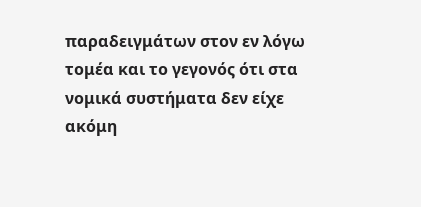παραδειγμάτων στον εν λόγω τομέα και το γεγονός ότι στα νομικά συστήματα δεν είχε ακόμη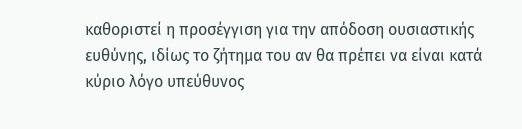καθοριστεί η προσέγγιση για την απόδοση ουσιαστικής ευθύνης, ιδίως το ζήτημα του αν θα πρέπει να είναι κατά κύριο λόγο υπεύθυνος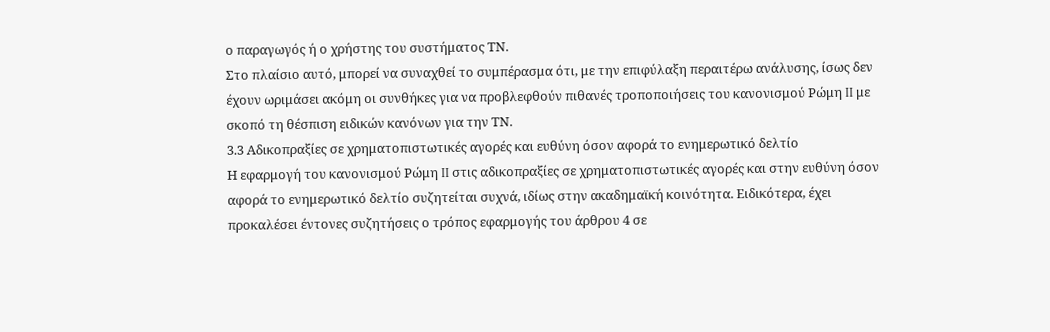ο παραγωγός ή ο χρήστης του συστήματος ΤΝ.
Στο πλαίσιο αυτό, μπορεί να συναχθεί το συμπέρασμα ότι, με την επιφύλαξη περαιτέρω ανάλυσης, ίσως δεν έχουν ωριμάσει ακόμη οι συνθήκες για να προβλεφθούν πιθανές τροποποιήσεις του κανονισμού Ρώμη II με σκοπό τη θέσπιση ειδικών κανόνων για την ΤΝ.
3.3 Αδικοπραξίες σε χρηματοπιστωτικές αγορές και ευθύνη όσον αφορά το ενημερωτικό δελτίο
Η εφαρμογή του κανονισμού Ρώμη II στις αδικοπραξίες σε χρηματοπιστωτικές αγορές και στην ευθύνη όσον αφορά το ενημερωτικό δελτίο συζητείται συχνά, ιδίως στην ακαδημαϊκή κοινότητα. Ειδικότερα, έχει προκαλέσει έντονες συζητήσεις ο τρόπος εφαρμογής του άρθρου 4 σε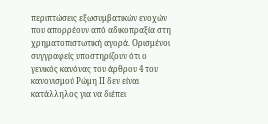περιπτώσεις εξωσυμβατικών ενοχών που απορρέουν από αδικοπραξία στη χρηματοπιστωτική αγορά. Ορισμένοι συγγραφείς υποστηρίζουν ότι ο γενικός κανόνας του άρθρου 4 του κανονισμού Ρώμη II δεν είναι κατάλληλος για να διέπει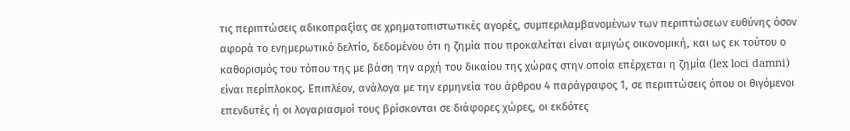τις περιπτώσεις αδικοπραξίας σε χρηματοπιστωτικές αγορές, συμπεριλαμβανομένων των περιπτώσεων ευθύνης όσον αφορά το ενημερωτικό δελτίο, δεδομένου ότι η ζημία που προκαλείται είναι αμιγώς οικονομική, και ως εκ τούτου ο καθορισμός του τόπου της με βάση την αρχή του δικαίου της χώρας στην οποία επέρχεται η ζημία (lex loci damni) είναι περίπλοκος. Επιπλέον, ανάλογα με την ερμηνεία του άρθρου 4 παράγραφος 1, σε περιπτώσεις όπου οι θιγόμενοι επενδυτές ή οι λογαριασμοί τους βρίσκονται σε διάφορες χώρες, οι εκδότες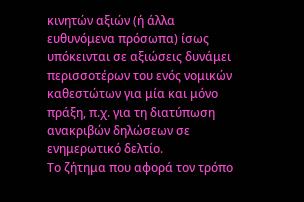κινητών αξιών (ή άλλα ευθυνόμενα πρόσωπα) ίσως υπόκεινται σε αξιώσεις δυνάμει περισσοτέρων του ενός νομικών καθεστώτων για μία και μόνο πράξη, π.χ. για τη διατύπωση ανακριβών δηλώσεων σε ενημερωτικό δελτίο.
Το ζήτημα που αφορά τον τρόπο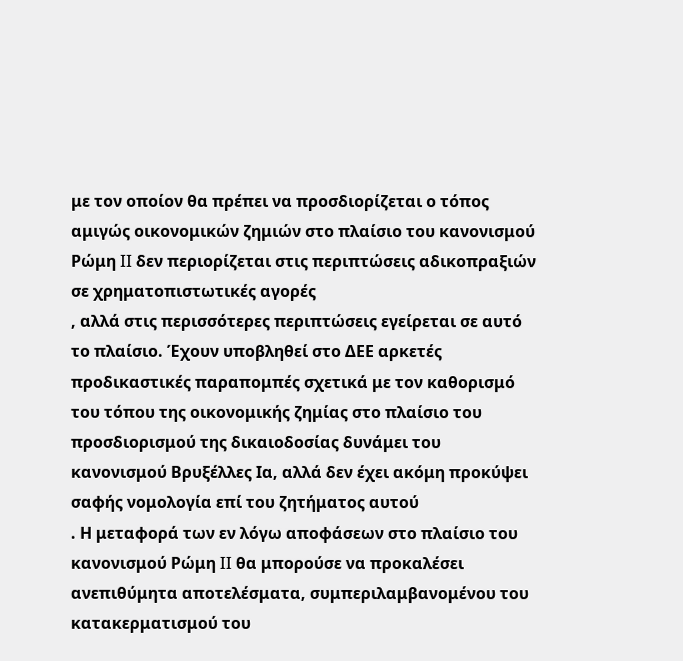με τον οποίον θα πρέπει να προσδιορίζεται ο τόπος αμιγώς οικονομικών ζημιών στο πλαίσιο του κανονισμού Ρώμη II δεν περιορίζεται στις περιπτώσεις αδικοπραξιών σε χρηματοπιστωτικές αγορές
, αλλά στις περισσότερες περιπτώσεις εγείρεται σε αυτό το πλαίσιο. Έχουν υποβληθεί στο ΔΕΕ αρκετές προδικαστικές παραπομπές σχετικά με τον καθορισμό του τόπου της οικονομικής ζημίας στο πλαίσιο του προσδιορισμού της δικαιοδοσίας δυνάμει του κανονισμού Βρυξέλλες Iα, αλλά δεν έχει ακόμη προκύψει σαφής νομολογία επί του ζητήματος αυτού
. Η μεταφορά των εν λόγω αποφάσεων στο πλαίσιο του κανονισμού Ρώμη II θα μπορούσε να προκαλέσει ανεπιθύμητα αποτελέσματα, συμπεριλαμβανομένου του κατακερματισμού του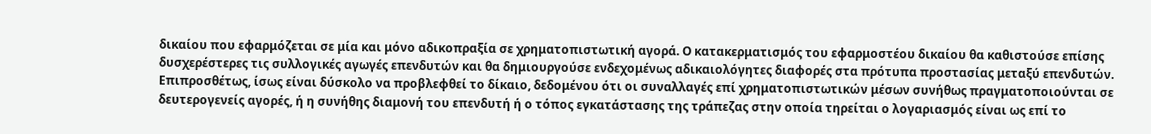δικαίου που εφαρμόζεται σε μία και μόνο αδικοπραξία σε χρηματοπιστωτική αγορά. Ο κατακερματισμός του εφαρμοστέου δικαίου θα καθιστούσε επίσης δυσχερέστερες τις συλλογικές αγωγές επενδυτών και θα δημιουργούσε ενδεχομένως αδικαιολόγητες διαφορές στα πρότυπα προστασίας μεταξύ επενδυτών. Επιπροσθέτως, ίσως είναι δύσκολο να προβλεφθεί το δίκαιο, δεδομένου ότι οι συναλλαγές επί χρηματοπιστωτικών μέσων συνήθως πραγματοποιούνται σε δευτερογενείς αγορές, ή η συνήθης διαμονή του επενδυτή ή ο τόπος εγκατάστασης της τράπεζας στην οποία τηρείται ο λογαριασμός είναι ως επί το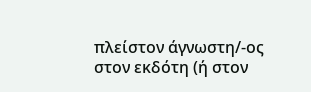πλείστον άγνωστη/-ος στον εκδότη (ή στον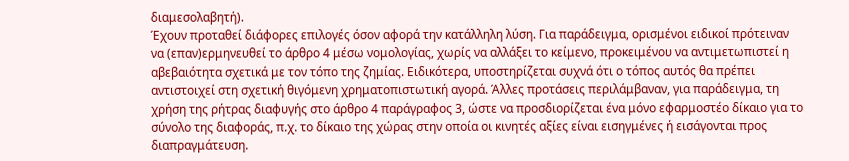διαμεσολαβητή).
Έχουν προταθεί διάφορες επιλογές όσον αφορά την κατάλληλη λύση. Για παράδειγμα, ορισμένοι ειδικοί πρότειναν να (επαν)ερμηνευθεί το άρθρο 4 μέσω νομολογίας, χωρίς να αλλάξει το κείμενο, προκειμένου να αντιμετωπιστεί η αβεβαιότητα σχετικά με τον τόπο της ζημίας. Ειδικότερα, υποστηρίζεται συχνά ότι ο τόπος αυτός θα πρέπει αντιστοιχεί στη σχετική θιγόμενη χρηματοπιστωτική αγορά. Άλλες προτάσεις περιλάμβαναν, για παράδειγμα, τη χρήση της ρήτρας διαφυγής στο άρθρο 4 παράγραφος 3, ώστε να προσδιορίζεται ένα μόνο εφαρμοστέο δίκαιο για το σύνολο της διαφοράς, π.χ. το δίκαιο της χώρας στην οποία οι κινητές αξίες είναι εισηγμένες ή εισάγονται προς διαπραγμάτευση.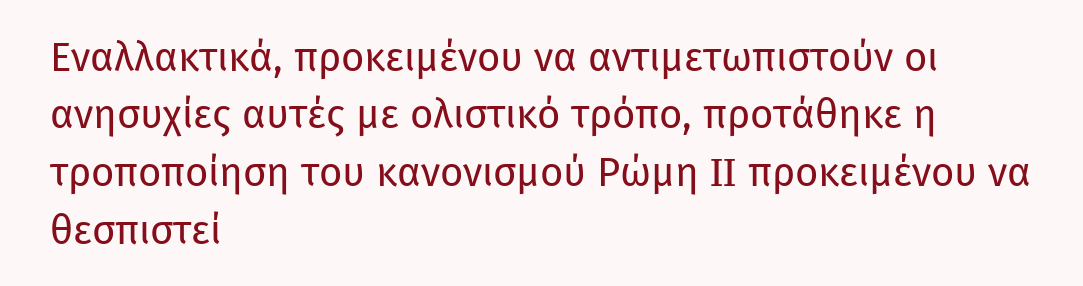Εναλλακτικά, προκειμένου να αντιμετωπιστούν οι ανησυχίες αυτές με ολιστικό τρόπο, προτάθηκε η τροποποίηση του κανονισμού Ρώμη II προκειμένου να θεσπιστεί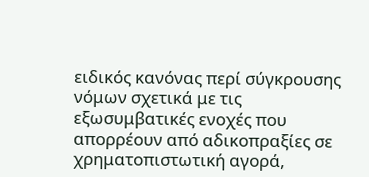ειδικός κανόνας περί σύγκρουσης νόμων σχετικά με τις εξωσυμβατικές ενοχές που απορρέουν από αδικοπραξίες σε χρηματοπιστωτική αγορά,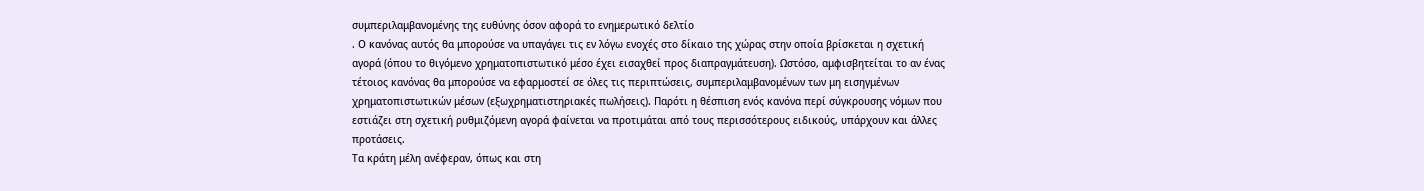συμπεριλαμβανομένης της ευθύνης όσον αφορά το ενημερωτικό δελτίο
. Ο κανόνας αυτός θα μπορούσε να υπαγάγει τις εν λόγω ενοχές στο δίκαιο της χώρας στην οποία βρίσκεται η σχετική αγορά (όπου το θιγόμενο χρηματοπιστωτικό μέσο έχει εισαχθεί προς διαπραγμάτευση). Ωστόσο, αμφισβητείται το αν ένας τέτοιος κανόνας θα μπορούσε να εφαρμοστεί σε όλες τις περιπτώσεις, συμπεριλαμβανομένων των μη εισηγμένων χρηματοπιστωτικών μέσων (εξωχρηματιστηριακές πωλήσεις). Παρότι η θέσπιση ενός κανόνα περί σύγκρουσης νόμων που εστιάζει στη σχετική ρυθμιζόμενη αγορά φαίνεται να προτιμάται από τους περισσότερους ειδικούς, υπάρχουν και άλλες προτάσεις.
Τα κράτη μέλη ανέφεραν, όπως και στη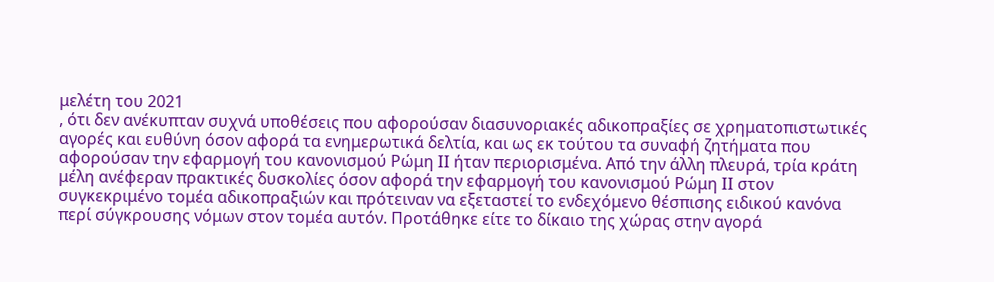μελέτη του 2021
, ότι δεν ανέκυπταν συχνά υποθέσεις που αφορούσαν διασυνοριακές αδικοπραξίες σε χρηματοπιστωτικές αγορές και ευθύνη όσον αφορά τα ενημερωτικά δελτία, και ως εκ τούτου τα συναφή ζητήματα που αφορούσαν την εφαρμογή του κανονισμού Ρώμη II ήταν περιορισμένα. Από την άλλη πλευρά, τρία κράτη μέλη ανέφεραν πρακτικές δυσκολίες όσον αφορά την εφαρμογή του κανονισμού Ρώμη II στον συγκεκριμένο τομέα αδικοπραξιών και πρότειναν να εξεταστεί το ενδεχόμενο θέσπισης ειδικού κανόνα περί σύγκρουσης νόμων στον τομέα αυτόν. Προτάθηκε είτε το δίκαιο της χώρας στην αγορά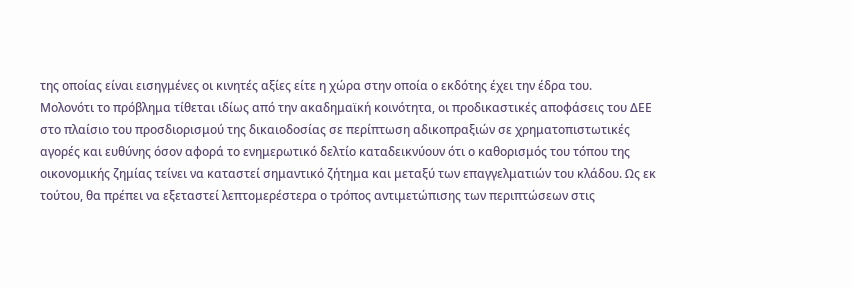της οποίας είναι εισηγμένες οι κινητές αξίες είτε η χώρα στην οποία ο εκδότης έχει την έδρα του.
Μολονότι το πρόβλημα τίθεται ιδίως από την ακαδημαϊκή κοινότητα, οι προδικαστικές αποφάσεις του ΔΕΕ στο πλαίσιο του προσδιορισμού της δικαιοδοσίας σε περίπτωση αδικοπραξιών σε χρηματοπιστωτικές αγορές και ευθύνης όσον αφορά το ενημερωτικό δελτίο καταδεικνύουν ότι ο καθορισμός του τόπου της οικονομικής ζημίας τείνει να καταστεί σημαντικό ζήτημα και μεταξύ των επαγγελματιών του κλάδου. Ως εκ τούτου, θα πρέπει να εξεταστεί λεπτομερέστερα ο τρόπος αντιμετώπισης των περιπτώσεων στις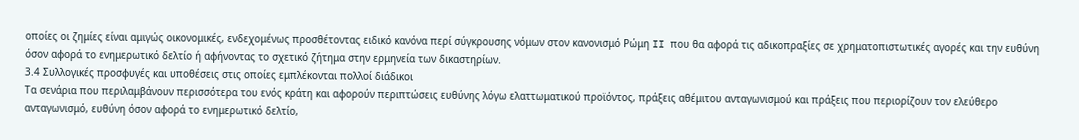οποίες οι ζημίες είναι αμιγώς οικονομικές, ενδεχομένως προσθέτοντας ειδικό κανόνα περί σύγκρουσης νόμων στον κανονισμό Ρώμη II που θα αφορά τις αδικοπραξίες σε χρηματοπιστωτικές αγορές και την ευθύνη όσον αφορά το ενημερωτικό δελτίο ή αφήνοντας το σχετικό ζήτημα στην ερμηνεία των δικαστηρίων.
3.4 Συλλογικές προσφυγές και υποθέσεις στις οποίες εμπλέκονται πολλοί διάδικοι
Τα σενάρια που περιλαμβάνουν περισσότερα του ενός κράτη και αφορούν περιπτώσεις ευθύνης λόγω ελαττωματικού προϊόντος, πράξεις αθέμιτου ανταγωνισμού και πράξεις που περιορίζουν τον ελεύθερο ανταγωνισμό, ευθύνη όσον αφορά το ενημερωτικό δελτίο,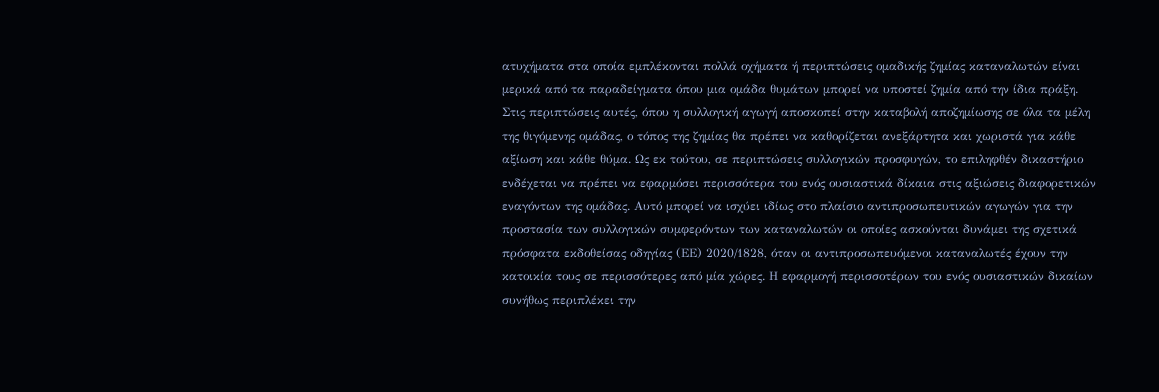ατυχήματα στα οποία εμπλέκονται πολλά οχήματα ή περιπτώσεις ομαδικής ζημίας καταναλωτών είναι μερικά από τα παραδείγματα όπου μια ομάδα θυμάτων μπορεί να υποστεί ζημία από την ίδια πράξη. Στις περιπτώσεις αυτές, όπου η συλλογική αγωγή αποσκοπεί στην καταβολή αποζημίωσης σε όλα τα μέλη της θιγόμενης ομάδας, ο τόπος της ζημίας θα πρέπει να καθορίζεται ανεξάρτητα και χωριστά για κάθε αξίωση και κάθε θύμα. Ως εκ τούτου, σε περιπτώσεις συλλογικών προσφυγών, το επιληφθέν δικαστήριο ενδέχεται να πρέπει να εφαρμόσει περισσότερα του ενός ουσιαστικά δίκαια στις αξιώσεις διαφορετικών εναγόντων της ομάδας. Αυτό μπορεί να ισχύει ιδίως στο πλαίσιο αντιπροσωπευτικών αγωγών για την προστασία των συλλογικών συμφερόντων των καταναλωτών οι οποίες ασκούνται δυνάμει της σχετικά πρόσφατα εκδοθείσας οδηγίας (ΕΕ) 2020/1828, όταν οι αντιπροσωπευόμενοι καταναλωτές έχουν την κατοικία τους σε περισσότερες από μία χώρες. Η εφαρμογή περισσοτέρων του ενός ουσιαστικών δικαίων συνήθως περιπλέκει την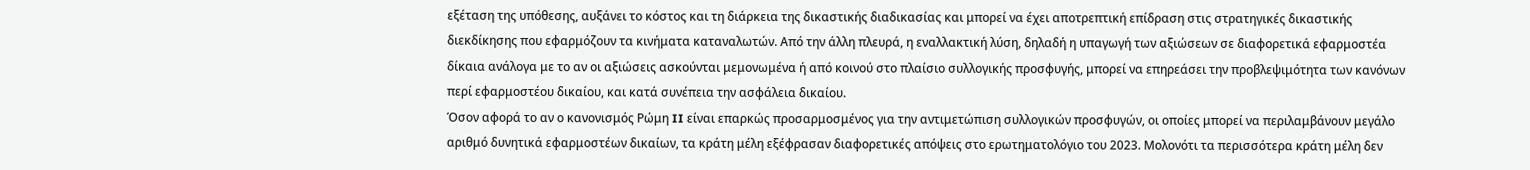εξέταση της υπόθεσης, αυξάνει το κόστος και τη διάρκεια της δικαστικής διαδικασίας και μπορεί να έχει αποτρεπτική επίδραση στις στρατηγικές δικαστικής διεκδίκησης που εφαρμόζουν τα κινήματα καταναλωτών. Από την άλλη πλευρά, η εναλλακτική λύση, δηλαδή η υπαγωγή των αξιώσεων σε διαφορετικά εφαρμοστέα δίκαια ανάλογα με το αν οι αξιώσεις ασκούνται μεμονωμένα ή από κοινού στο πλαίσιο συλλογικής προσφυγής, μπορεί να επηρεάσει την προβλεψιμότητα των κανόνων περί εφαρμοστέου δικαίου, και κατά συνέπεια την ασφάλεια δικαίου.
Όσον αφορά το αν ο κανονισμός Ρώμη II είναι επαρκώς προσαρμοσμένος για την αντιμετώπιση συλλογικών προσφυγών, οι οποίες μπορεί να περιλαμβάνουν μεγάλο αριθμό δυνητικά εφαρμοστέων δικαίων, τα κράτη μέλη εξέφρασαν διαφορετικές απόψεις στο ερωτηματολόγιο του 2023. Μολονότι τα περισσότερα κράτη μέλη δεν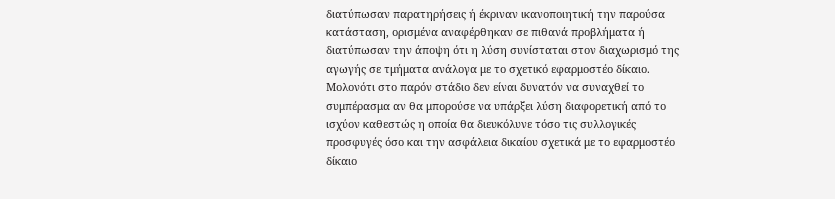διατύπωσαν παρατηρήσεις ή έκριναν ικανοποιητική την παρούσα κατάσταση, ορισμένα αναφέρθηκαν σε πιθανά προβλήματα ή διατύπωσαν την άποψη ότι η λύση συνίσταται στον διαχωρισμό της αγωγής σε τμήματα ανάλογα με το σχετικό εφαρμοστέο δίκαιο.
Μολονότι στο παρόν στάδιο δεν είναι δυνατόν να συναχθεί το συμπέρασμα αν θα μπορούσε να υπάρξει λύση διαφορετική από το ισχύον καθεστώς η οποία θα διευκόλυνε τόσο τις συλλογικές προσφυγές όσο και την ασφάλεια δικαίου σχετικά με το εφαρμοστέο δίκαιο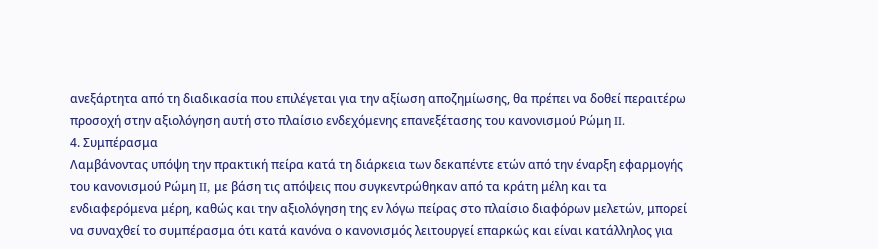ανεξάρτητα από τη διαδικασία που επιλέγεται για την αξίωση αποζημίωσης, θα πρέπει να δοθεί περαιτέρω προσοχή στην αξιολόγηση αυτή στο πλαίσιο ενδεχόμενης επανεξέτασης του κανονισμού Ρώμη II.
4. Συμπέρασμα
Λαμβάνοντας υπόψη την πρακτική πείρα κατά τη διάρκεια των δεκαπέντε ετών από την έναρξη εφαρμογής του κανονισμού Ρώμη II, με βάση τις απόψεις που συγκεντρώθηκαν από τα κράτη μέλη και τα ενδιαφερόμενα μέρη, καθώς και την αξιολόγηση της εν λόγω πείρας στο πλαίσιο διαφόρων μελετών, μπορεί να συναχθεί το συμπέρασμα ότι κατά κανόνα ο κανονισμός λειτουργεί επαρκώς και είναι κατάλληλος για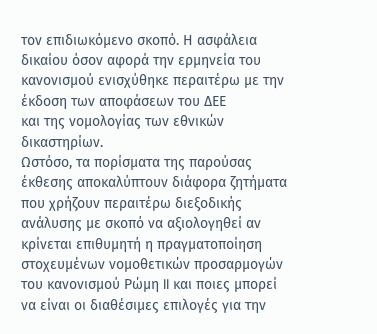τον επιδιωκόμενο σκοπό. Η ασφάλεια δικαίου όσον αφορά την ερμηνεία του κανονισμού ενισχύθηκε περαιτέρω με την έκδοση των αποφάσεων του ΔΕΕ
και της νομολογίας των εθνικών δικαστηρίων.
Ωστόσο, τα πορίσματα της παρούσας έκθεσης αποκαλύπτουν διάφορα ζητήματα που χρήζουν περαιτέρω διεξοδικής ανάλυσης με σκοπό να αξιολογηθεί αν κρίνεται επιθυμητή η πραγματοποίηση στοχευμένων νομοθετικών προσαρμογών του κανονισμού Ρώμη II και ποιες μπορεί να είναι οι διαθέσιμες επιλογές για την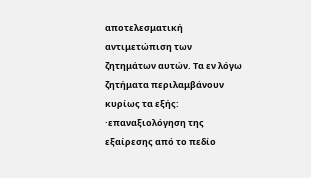αποτελεσματική αντιμετώπιση των ζητημάτων αυτών. Τα εν λόγω ζητήματα περιλαμβάνουν κυρίως τα εξής:
·επαναξιολόγηση της εξαίρεσης από το πεδίο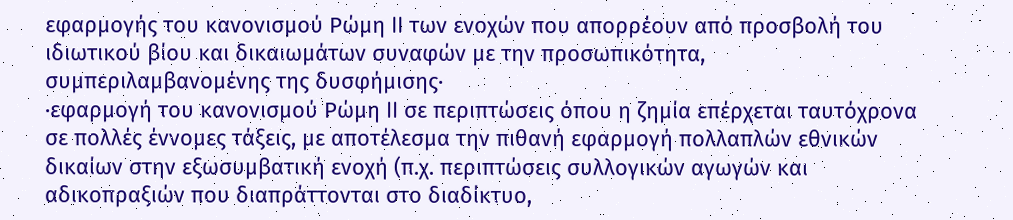εφαρμογής του κανονισμού Ρώμη II των ενοχών που απορρέουν από προσβολή του ιδιωτικού βίου και δικαιωμάτων συναφών με την προσωπικότητα, συμπεριλαμβανομένης της δυσφήμισης·
·εφαρμογή του κανονισμού Ρώμη II σε περιπτώσεις όπου η ζημία επέρχεται ταυτόχρονα σε πολλές έννομες τάξεις, με αποτέλεσμα την πιθανή εφαρμογή πολλαπλών εθνικών δικαίων στην εξωσυμβατική ενοχή (π.χ. περιπτώσεις συλλογικών αγωγών και αδικοπραξιών που διαπράττονται στο διαδίκτυο,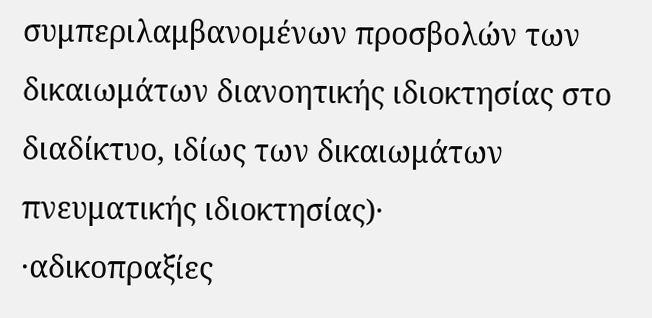συμπεριλαμβανομένων προσβολών των δικαιωμάτων διανοητικής ιδιοκτησίας στο διαδίκτυο, ιδίως των δικαιωμάτων πνευματικής ιδιοκτησίας)·
·αδικοπραξίες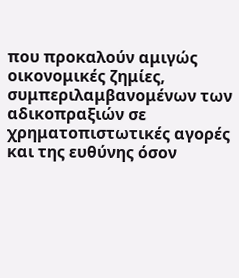που προκαλούν αμιγώς οικονομικές ζημίες, συμπεριλαμβανομένων των αδικοπραξιών σε χρηματοπιστωτικές αγορές και της ευθύνης όσον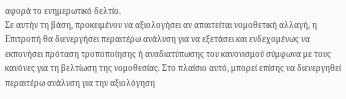αφορά το ενημερωτικό δελτίο.
Σε αυτήν τη βάση, προκειμένου να αξιολογήσει αν απαιτείται νομοθετική αλλαγή, η Επιτροπή θα διενεργήσει περαιτέρω ανάλυση για να εξετάσει και ενδεχομένως να εκπονήσει πρόταση τροποποίησης ή αναδιατύπωσης του κανονισμού σύμφωνα με τους κανόνες για τη βελτίωση της νομοθεσίας. Στο πλαίσιο αυτό, μπορεί επίσης να διενεργηθεί περαιτέρω ανάλυση για την αξιολόγηση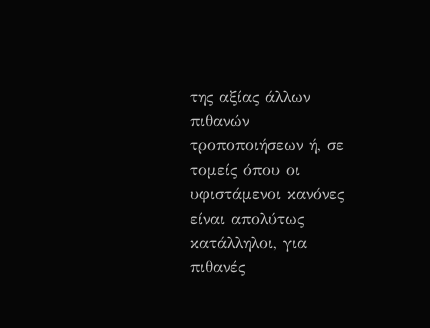της αξίας άλλων πιθανών τροποποιήσεων ή, σε τομείς όπου οι υφιστάμενοι κανόνες είναι απολύτως κατάλληλοι, για πιθανές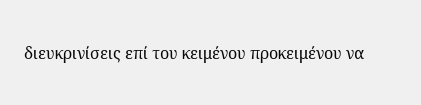διευκρινίσεις επί του κειμένου προκειμένου να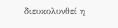διευκολυνθεί η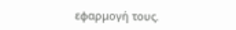εφαρμογή τους.